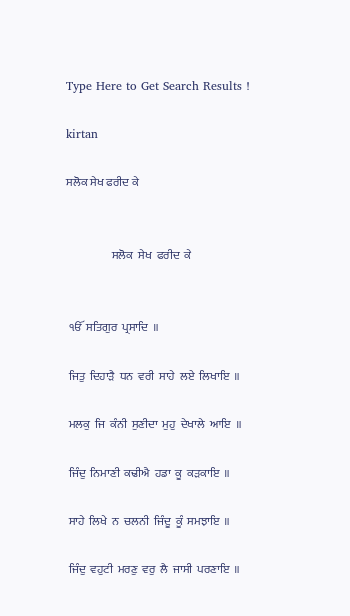Type Here to Get Search Results !

kirtan

ਸਲੋਕ ਸੇਖ ਫਰੀਦ ਕੇ


                    ਸਲੋਕ  ਸੇਖ  ਫਰੀਦ  ਕੇ


 ੴ  ਸਤਿਗੁਰ  ਪ੍ਰਸਾਦਿ  ॥

 ਜਿਤੁ  ਦਿਹਾੜੈ  ਧਨ  ਵਰੀ  ਸਾਹੇ  ਲਏ  ਲਿਖਾਇ  ॥

 ਮਲਕੁ  ਜਿ  ਕੰਨੀ  ਸੁਣੀਦਾ  ਮੁਹੁ  ਦੇਖਾਲੇ  ਆਇ  ॥

 ਜਿੰਦੁ  ਨਿਮਾਣੀ  ਕਢੀਐ  ਹਡਾ  ਕੂ  ਕੜਕਾਇ  ॥

 ਸਾਹੇ  ਲਿਖੇ  ਨ  ਚਲਨੀ  ਜਿੰਦੂ  ਕੂੰ  ਸਮਝਾਇ  ॥

 ਜਿੰਦੁ  ਵਹੁਟੀ  ਮਰਣੁ  ਵਰੁ  ਲੈ  ਜਾਸੀ  ਪਰਣਾਇ  ॥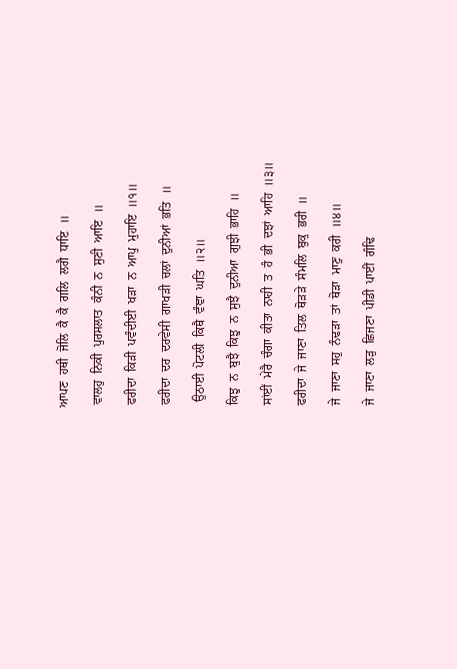ਆਪਣ  ਹਥੀ  ਜੋਲਿ  ਕੈ  ਕੈ  ਗਲਿ  ਲਗੈ  ਧਾਇ  ॥

 ਵਾਲਹੁ  ਨਿਕੀ  ਪੁਰਸਲਾਤ  ਕੰਨੀ  ਨ  ਸੁਣੀ  ਆਇ  ॥

 ਫਰੀਦਾ  ਕਿੜੀ  ਪਵੰਦੀਈ  ਖੜਾ  ਨ  ਆਪੁ  ਮੁਹਾਇ  ॥੧॥

 ਫਰੀਦਾ  ਦਰ  ਦਰਵੇਸੀ  ਗਾਖੜੀ  ਚਲਾਂ  ਦੁਨੀਆਂ  ਭਤਿ  ॥

  ਉਠਾਈ  ਪੋਟਲੀ  ਕਿਥੈ  ਵੰਞਾ  ਘਤਿ  ॥੨॥

 ਕਿਝੁ  ਨ  ਬੁਝੈ  ਕਿਝੁ  ਨ  ਸੁਝੈ  ਦੁਨੀਆ  ਗੁਝੀ  ਭਾਹਿ  ॥

 ਸਾਂਈਂ  ਮੇਰੈ  ਚੰਗਾ  ਕੀਤਾ  ਨਾਹੀ  ਤ  ਹੰ  ਭੀ  ਦਝਾਂ  ਆਹਿ  ॥੩॥

 ਫਰੀਦਾ  ਜੇ  ਜਾਣਾ  ਤਿਲ  ਥੋੜੜੇ  ਸੰਮਲਿ  ਬੁਕੁ  ਭਰੀ  ॥

 ਜੇ  ਜਾਣਾ  ਸਹੁ  ਨੰਢੜਾ  ਤਾਂ  ਥੋੜਾ  ਮਾਣੁ  ਕਰੀ  ॥੪॥

 ਜੇ  ਜਾਣਾ  ਲੜੁ  ਛਿਜਣਾ  ਪੀਡੀ  ਪਾਈਂ  ਗੰਢਿ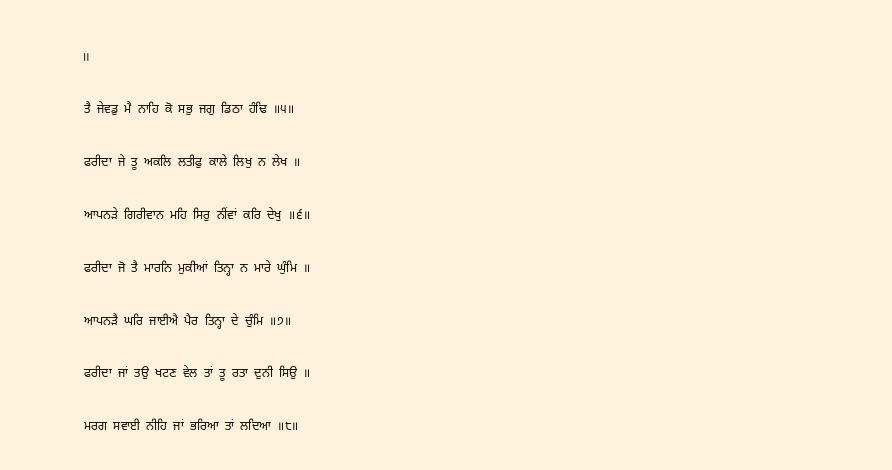॥

 ਤੈ  ਜੇਵਡੁ  ਮੈ  ਨਾਹਿ  ਕੋ  ਸਭੁ  ਜਗੁ  ਡਿਠਾ  ਹੰਢਿ  ॥੫॥

 ਫਰੀਦਾ  ਜੇ  ਤੂ  ਅਕਲਿ  ਲਤੀਫੁ  ਕਾਲੇ  ਲਿਖੁ  ਨ  ਲੇਖ  ॥

 ਆਪਨੜੇ  ਗਿਰੀਵਾਨ  ਮਹਿ  ਸਿਰੁ  ਨੀਂਵਾਂ  ਕਰਿ  ਦੇਖੁ  ॥੬॥

 ਫਰੀਦਾ  ਜੋ  ਤੈ  ਮਾਰਨਿ  ਮੁਕੀਆਂ  ਤਿਨ੍ਹਾ  ਨ  ਮਾਰੇ  ਘੁੰਮਿ  ॥

 ਆਪਨੜੈ  ਘਰਿ  ਜਾਈਐ  ਪੈਰ  ਤਿਨ੍ਹਾ  ਦੇ  ਚੁੰਮਿ  ॥੭॥

 ਫਰੀਦਾ  ਜਾਂ  ਤਉ  ਖਟਣ  ਵੇਲ  ਤਾਂ  ਤੂ  ਰਤਾ  ਦੁਨੀ  ਸਿਉ  ॥

 ਮਰਗ  ਸਵਾਈ  ਨੀਹਿ  ਜਾਂ  ਭਰਿਆ  ਤਾਂ  ਲਦਿਆ  ॥੮॥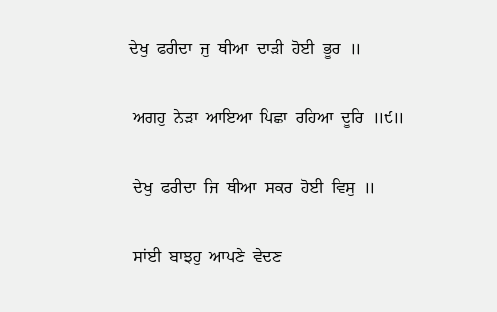ਦੇਖੁ  ਫਰੀਦਾ  ਜੁ  ਥੀਆ  ਦਾੜੀ  ਹੋਈ  ਭੂਰ  ॥

 ਅਗਹੁ  ਨੇੜਾ  ਆਇਆ  ਪਿਛਾ  ਰਹਿਆ  ਦੂਰਿ  ॥੯॥

 ਦੇਖੁ  ਫਰੀਦਾ  ਜਿ  ਥੀਆ  ਸਕਰ  ਹੋਈ  ਵਿਸੁ  ॥

 ਸਾਂਈ  ਬਾਝਹੁ  ਆਪਣੇ  ਵੇਦਣ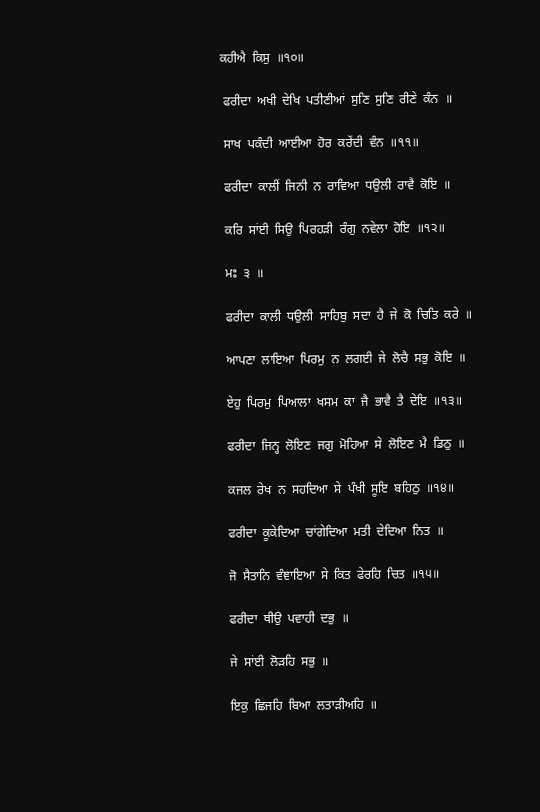ਕਹੀਐ  ਕਿਸੁ  ॥੧੦॥

 ਫਰੀਦਾ  ਅਖੀ  ਦੇਖਿ  ਪਤੀਣੀਆਂ  ਸੁਣਿ  ਸੁਣਿ  ਰੀਣੇ  ਕੰਨ  ॥

 ਸਾਖ  ਪਕੰਦੀ  ਆਈਆ  ਹੋਰ  ਕਰੇਂਦੀ  ਵੰਨ  ॥੧੧॥

 ਫਰੀਦਾ  ਕਾਲੀਂ  ਜਿਨੀ  ਨ  ਰਾਵਿਆ  ਧਉਲੀ  ਰਾਵੈ  ਕੋਇ  ॥

 ਕਰਿ  ਸਾਂਈ  ਸਿਉ  ਪਿਰਹੜੀ  ਰੰਗੁ  ਨਵੇਲਾ  ਹੋਇ  ॥੧੨॥

 ਮਃ  ੩  ॥

 ਫਰੀਦਾ  ਕਾਲੀ  ਧਉਲੀ  ਸਾਹਿਬੁ  ਸਦਾ  ਹੈ  ਜੇ  ਕੋ  ਚਿਤਿ  ਕਰੇ  ॥

 ਆਪਣਾ  ਲਾਇਆ  ਪਿਰਮੁ  ਨ  ਲਗਈ  ਜੇ  ਲੋਚੈ  ਸਭੁ  ਕੋਇ  ॥

 ਏਹੁ  ਪਿਰਮੁ  ਪਿਆਲਾ  ਖਸਮ  ਕਾ  ਜੈ  ਭਾਵੈ  ਤੈ  ਦੇਇ  ॥੧੩॥

 ਫਰੀਦਾ  ਜਿਨ੍ਹ  ਲੋਇਣ  ਜਗੁ  ਮੋਹਿਆ  ਸੇ  ਲੋਇਣ  ਮੈ  ਡਿਠੁ  ॥

 ਕਜਲ  ਰੇਖ  ਨ  ਸਹਦਿਆ  ਸੇ  ਪੰਖੀ  ਸੂਇ  ਬਹਿਠੁ  ॥੧੪॥

 ਫਰੀਦਾ  ਕੂਕੇਦਿਆ  ਚਾਂਗੇਦਿਆ  ਮਤੀ  ਦੇਦਿਆ  ਨਿਤ  ॥

 ਜੋ  ਸੈਤਾਨਿ  ਵੰਞਾਇਆ  ਸੇ  ਕਿਤ  ਫੇਰਹਿ  ਚਿਤ  ॥੧੫॥

 ਫਰੀਦਾ  ਥੀਉ  ਪਵਾਹੀ  ਦਭੁ  ॥

 ਜੇ  ਸਾਂਈ  ਲੋੜਹਿ  ਸਭੁ  ॥

 ਇਕੁ  ਛਿਜਹਿ  ਬਿਆ  ਲਤਾੜੀਅਹਿ  ॥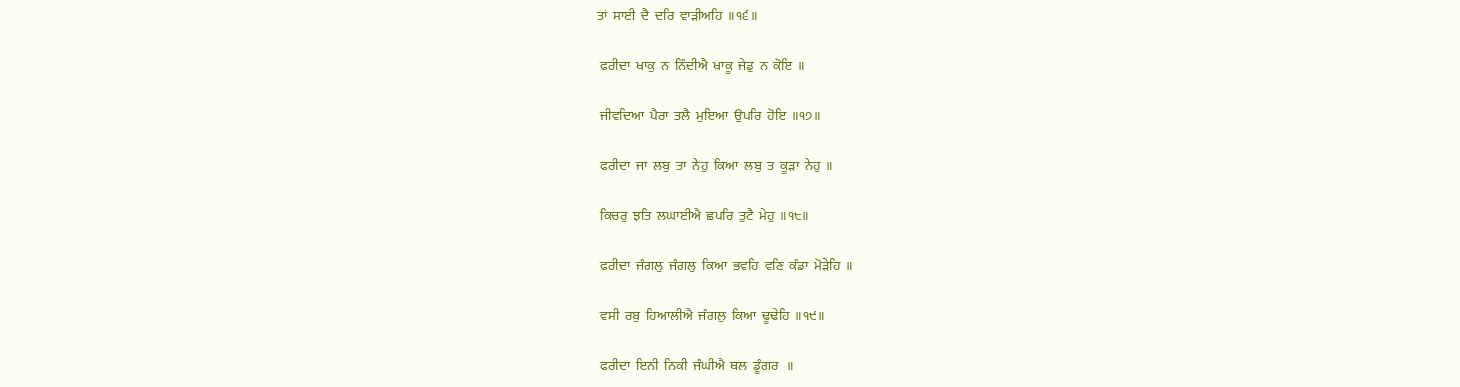ਤਾਂ  ਸਾਈ  ਦੈ  ਦਰਿ  ਵਾੜੀਅਹਿ  ॥੧੬॥

 ਫਰੀਦਾ  ਖਾਕੁ  ਨ  ਨਿੰਦੀਐ  ਖਾਕੂ  ਜੇਡੁ  ਨ  ਕੋਇ  ॥

 ਜੀਵਦਿਆ  ਪੈਰਾ  ਤਲੈ  ਮੁਇਆ  ਉਪਰਿ  ਹੋਇ  ॥੧੭॥

 ਫਰੀਦਾ  ਜਾ  ਲਬੁ  ਤਾ  ਨੇਹੁ  ਕਿਆ  ਲਬੁ  ਤ  ਕੂੜਾ  ਨੇਹੁ  ॥

 ਕਿਚਰੁ  ਝਤਿ  ਲਘਾਈਐ  ਛਪਰਿ  ਤੁਟੈ  ਮੇਹੁ  ॥੧੮॥

 ਫਰੀਦਾ  ਜੰਗਲੁ  ਜੰਗਲੁ  ਕਿਆ  ਭਵਹਿ  ਵਣਿ  ਕੰਡਾ  ਮੋੜੇਹਿ  ॥

 ਵਸੀ  ਰਬੁ  ਹਿਆਲੀਐ  ਜੰਗਲੁ  ਕਿਆ  ਢੂਢੇਹਿ  ॥੧੯॥

 ਫਰੀਦਾ  ਇਨੀ  ਨਿਕੀ  ਜੰਘੀਐ  ਥਲ  ਡੂੰਗਰ   ॥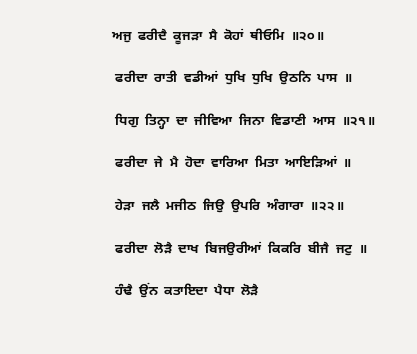ਅਜੁ  ਫਰੀਦੈ  ਕੂਜੜਾ  ਸੈ  ਕੋਹਾਂ  ਥੀਓਮਿ  ॥੨੦॥

 ਫਰੀਦਾ  ਰਾਤੀ  ਵਡੀਆਂ  ਧੁਖਿ  ਧੁਖਿ  ਉਠਨਿ  ਪਾਸ  ॥

 ਧਿਗੁ  ਤਿਨ੍ਹਾ  ਦਾ  ਜੀਵਿਆ  ਜਿਨਾ  ਵਿਡਾਣੀ  ਆਸ  ॥੨੧॥

 ਫਰੀਦਾ  ਜੇ  ਮੈ  ਹੋਦਾ  ਵਾਰਿਆ  ਮਿਤਾ  ਆਇੜਿਆਂ  ॥

 ਹੇੜਾ  ਜਲੈ  ਮਜੀਠ  ਜਿਉ  ਉਪਰਿ  ਅੰਗਾਰਾ  ॥੨੨॥

 ਫਰੀਦਾ  ਲੋੜੈ  ਦਾਖ  ਬਿਜਉਰੀਆਂ  ਕਿਕਰਿ  ਬੀਜੈ  ਜਟੁ  ॥

 ਹੰਢੈ  ਉਂਨ  ਕਤਾਇਦਾ  ਪੈਧਾ  ਲੋੜੈ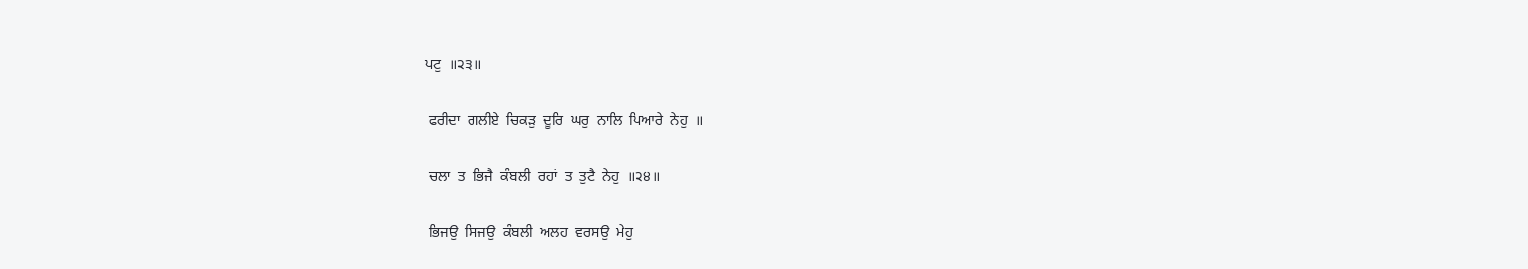ਪਟੁ  ॥੨੩॥

 ਫਰੀਦਾ  ਗਲੀਏ  ਚਿਕੜੁ  ਦੂਰਿ  ਘਰੁ  ਨਾਲਿ  ਪਿਆਰੇ  ਨੇਹੁ  ॥

 ਚਲਾ  ਤ  ਭਿਜੈ  ਕੰਬਲੀ  ਰਹਾਂ  ਤ  ਤੁਟੈ  ਨੇਹੁ  ॥੨੪॥

 ਭਿਜਉ  ਸਿਜਉ  ਕੰਬਲੀ  ਅਲਹ  ਵਰਸਉ  ਮੇਹੁ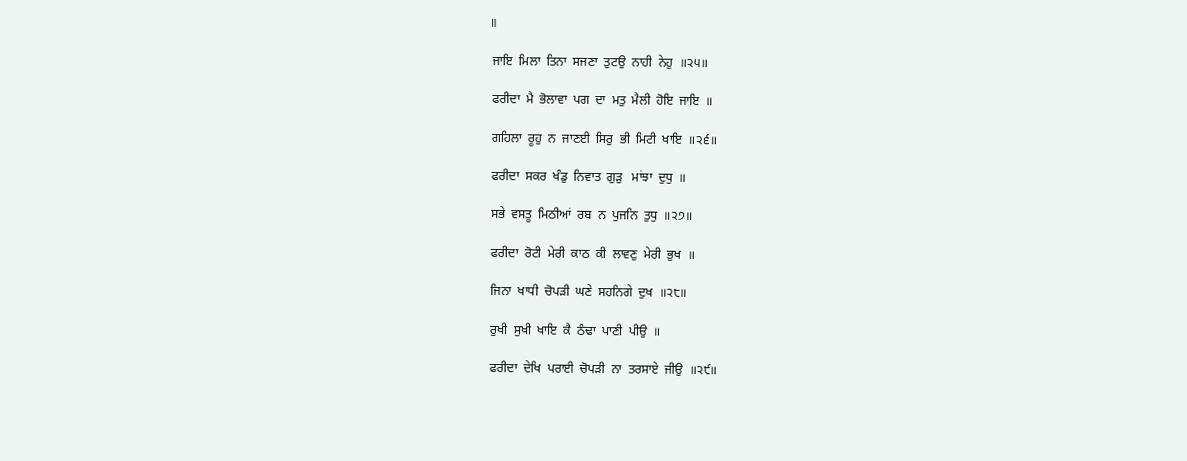॥

 ਜਾਇ  ਮਿਲਾ  ਤਿਨਾ  ਸਜਣਾ  ਤੁਟਉ  ਨਾਹੀ  ਨੇਹੁ  ॥੨੫॥

 ਫਰੀਦਾ  ਮੈ  ਭੋਲਾਵਾ  ਪਗ  ਦਾ  ਮਤੁ  ਮੈਲੀ  ਹੋਇ  ਜਾਇ  ॥

 ਗਹਿਲਾ  ਰੂਹੁ  ਨ  ਜਾਣਈ  ਸਿਰੁ  ਭੀ  ਮਿਟੀ  ਖਾਇ  ॥੨੬॥

 ਫਰੀਦਾ  ਸਕਰ  ਖੰਡੁ  ਨਿਵਾਤ  ਗੁੜੁ   ਮਾਂਝਾ  ਦੁਧੁ  ॥

 ਸਭੇ  ਵਸਤੂ  ਮਿਠੀਆਂ  ਰਬ  ਨ  ਪੁਜਨਿ  ਤੁਧੁ  ॥੨੭॥

 ਫਰੀਦਾ  ਰੋਟੀ  ਮੇਰੀ  ਕਾਠ  ਕੀ  ਲਾਵਣੁ  ਮੇਰੀ  ਭੁਖ  ॥

 ਜਿਨਾ  ਖਾਧੀ  ਚੋਪੜੀ  ਘਣੇ  ਸਹਨਿਗੇ  ਦੁਖ  ॥੨੮॥

 ਰੁਖੀ  ਸੁਖੀ  ਖਾਇ  ਕੈ  ਠੰਢਾ  ਪਾਣੀ  ਪੀਉ  ॥

 ਫਰੀਦਾ  ਦੇਖਿ  ਪਰਾਈ  ਚੋਪੜੀ  ਨਾ  ਤਰਸਾਏ  ਜੀਉ  ॥੨੯॥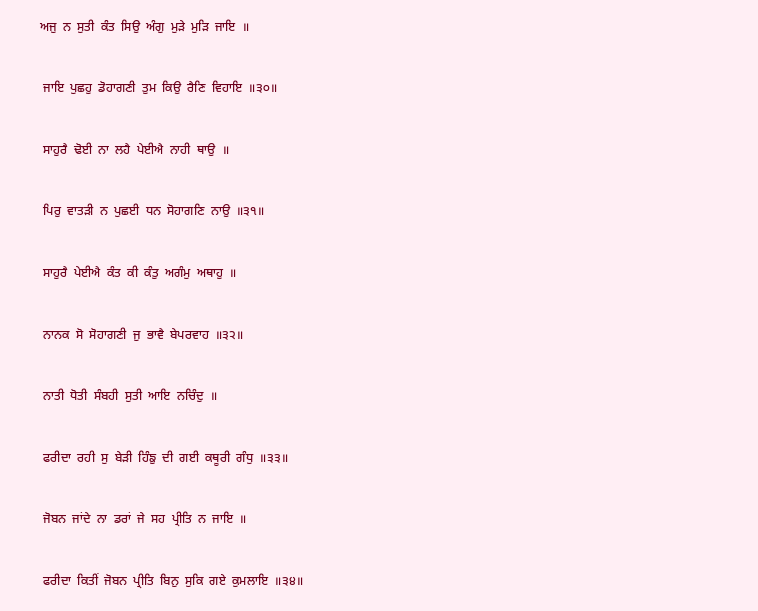ਅਜੁ  ਨ  ਸੁਤੀ  ਕੰਤ  ਸਿਉ  ਅੰਗੁ  ਮੁੜੇ  ਮੁੜਿ  ਜਾਇ  ॥

 ਜਾਇ  ਪੁਛਹੁ  ਡੋਹਾਗਣੀ  ਤੁਮ  ਕਿਉ  ਰੈਣਿ  ਵਿਹਾਇ  ॥੩੦॥

 ਸਾਹੁਰੈ  ਢੋਈ  ਨਾ  ਲਹੈ  ਪੇਈਐ  ਨਾਹੀ  ਥਾਉ  ॥

 ਪਿਰੁ  ਵਾਤੜੀ  ਨ  ਪੁਛਈ  ਧਨ  ਸੋਹਾਗਣਿ  ਨਾਉ  ॥੩੧॥

 ਸਾਹੁਰੈ  ਪੇਈਐ  ਕੰਤ  ਕੀ  ਕੰਤੁ  ਅਗੰਮੁ  ਅਥਾਹੁ  ॥

 ਨਾਨਕ  ਸੋ  ਸੋਹਾਗਣੀ  ਜੁ  ਭਾਵੈ  ਬੇਪਰਵਾਹ  ॥੩੨॥

 ਨਾਤੀ  ਧੋਤੀ  ਸੰਬਹੀ  ਸੁਤੀ  ਆਇ  ਨਚਿੰਦੁ  ॥

 ਫਰੀਦਾ  ਰਹੀ  ਸੁ  ਬੇੜੀ  ਹਿੰਙੁ  ਦੀ  ਗਈ  ਕਥੂਰੀ  ਗੰਧੁ  ॥੩੩॥

 ਜੋਬਨ  ਜਾਂਦੇ  ਨਾ  ਡਰਾਂ  ਜੇ  ਸਹ  ਪ੍ਰੀਤਿ  ਨ  ਜਾਇ  ॥

 ਫਰੀਦਾ  ਕਿਤੀਂ  ਜੋਬਨ  ਪ੍ਰੀਤਿ  ਬਿਨੁ  ਸੁਕਿ  ਗਏ  ਕੁਮਲਾਇ  ॥੩੪॥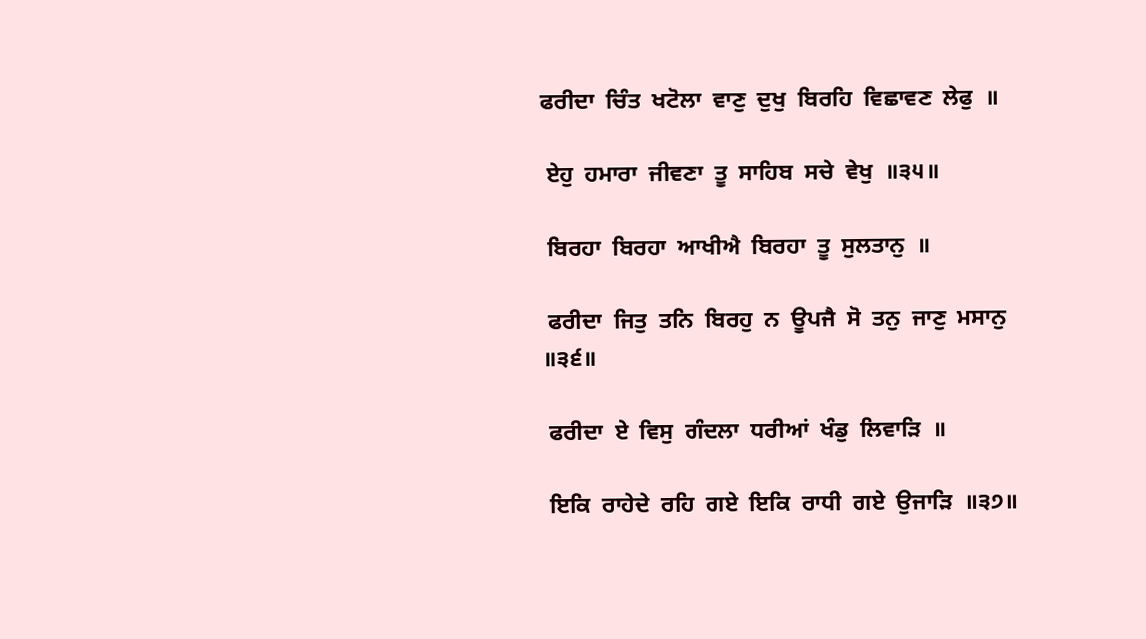ਫਰੀਦਾ  ਚਿੰਤ  ਖਟੋਲਾ  ਵਾਣੁ  ਦੁਖੁ  ਬਿਰਹਿ  ਵਿਛਾਵਣ  ਲੇਫੁ  ॥

 ਏਹੁ  ਹਮਾਰਾ  ਜੀਵਣਾ  ਤੂ  ਸਾਹਿਬ  ਸਚੇ  ਵੇਖੁ  ॥੩੫॥

 ਬਿਰਹਾ  ਬਿਰਹਾ  ਆਖੀਐ  ਬਿਰਹਾ  ਤੂ  ਸੁਲਤਾਨੁ  ॥

 ਫਰੀਦਾ  ਜਿਤੁ  ਤਨਿ  ਬਿਰਹੁ  ਨ  ਊਪਜੈ  ਸੋ  ਤਨੁ  ਜਾਣੁ  ਮਸਾਨੁ  ॥੩੬॥

 ਫਰੀਦਾ  ਏ  ਵਿਸੁ  ਗੰਦਲਾ  ਧਰੀਆਂ  ਖੰਡੁ  ਲਿਵਾੜਿ  ॥

 ਇਕਿ  ਰਾਹੇਦੇ  ਰਹਿ  ਗਏ  ਇਕਿ  ਰਾਧੀ  ਗਏ  ਉਜਾੜਿ  ॥੩੭॥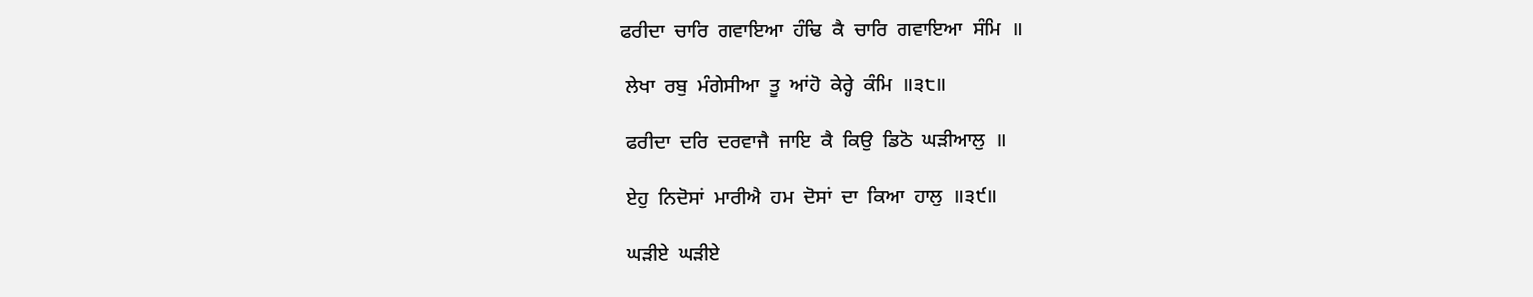ਫਰੀਦਾ  ਚਾਰਿ  ਗਵਾਇਆ  ਹੰਢਿ  ਕੈ  ਚਾਰਿ  ਗਵਾਇਆ  ਸੰਮਿ  ॥

 ਲੇਖਾ  ਰਬੁ  ਮੰਗੇਸੀਆ  ਤੂ  ਆਂਹੋ  ਕੇਰ੍ਹੇ  ਕੰਮਿ  ॥੩੮॥

 ਫਰੀਦਾ  ਦਰਿ  ਦਰਵਾਜੈ  ਜਾਇ  ਕੈ  ਕਿਉ  ਡਿਠੋ  ਘੜੀਆਲੁ  ॥

 ਏਹੁ  ਨਿਦੋਸਾਂ  ਮਾਰੀਐ  ਹਮ  ਦੋਸਾਂ  ਦਾ  ਕਿਆ  ਹਾਲੁ  ॥੩੯॥

 ਘੜੀਏ  ਘੜੀਏ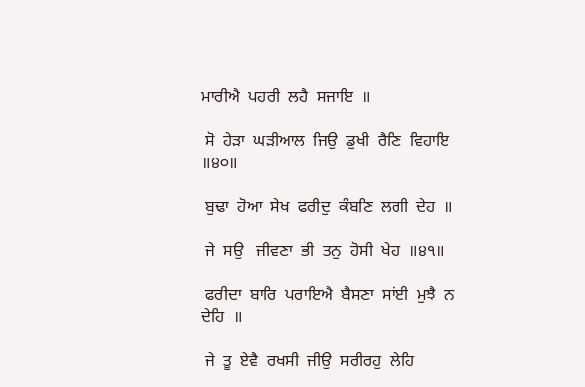ਮਾਰੀਐ  ਪਹਰੀ  ਲਹੈ  ਸਜਾਇ  ॥

 ਸੋ  ਹੇੜਾ  ਘੜੀਆਲ  ਜਿਉ  ਡੁਖੀ  ਰੈਣਿ  ਵਿਹਾਇ  ॥੪੦॥

 ਬੁਢਾ  ਹੋਆ  ਸੇਖ  ਫਰੀਦੁ  ਕੰਬਣਿ  ਲਗੀ  ਦੇਹ  ॥

 ਜੇ  ਸਉ   ਜੀਵਣਾ  ਭੀ  ਤਨੁ  ਹੋਸੀ  ਖੇਹ  ॥੪੧॥

 ਫਰੀਦਾ  ਬਾਰਿ  ਪਰਾਇਐ  ਬੈਸਣਾ  ਸਾਂਈ  ਮੁਝੈ  ਨ  ਦੇਹਿ  ॥

 ਜੇ  ਤੂ  ਏਵੈ  ਰਖਸੀ  ਜੀਉ  ਸਰੀਰਹੁ  ਲੇਹਿ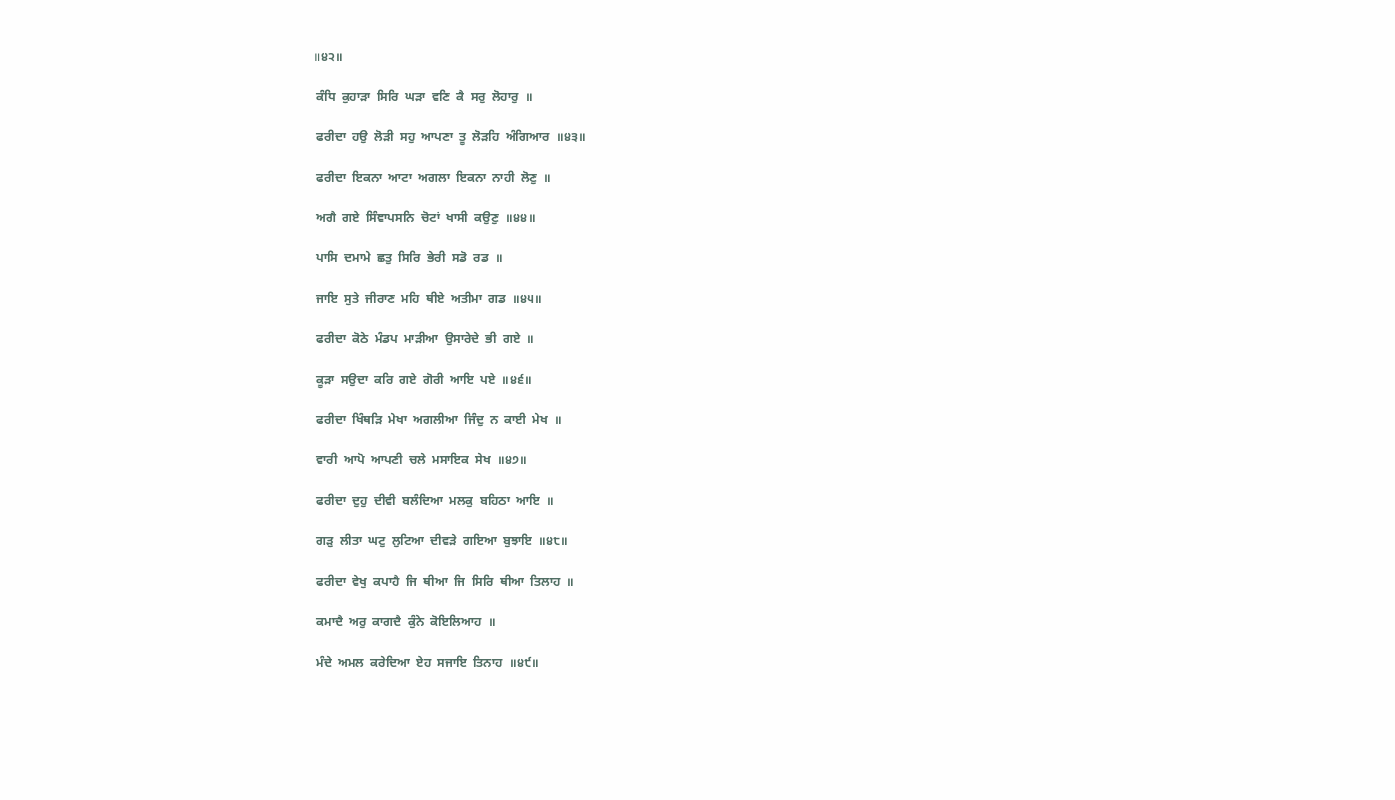॥੪੨॥

 ਕੰਧਿ  ਕੁਹਾੜਾ  ਸਿਰਿ  ਘੜਾ  ਵਣਿ  ਕੈ  ਸਰੁ  ਲੋਹਾਰੁ  ॥

 ਫਰੀਦਾ  ਹਉ  ਲੋੜੀ  ਸਹੁ  ਆਪਣਾ  ਤੂ  ਲੋੜਹਿ  ਅੰਗਿਆਰ  ॥੪੩॥

 ਫਰੀਦਾ  ਇਕਨਾ  ਆਟਾ  ਅਗਲਾ  ਇਕਨਾ  ਨਾਹੀ  ਲੋਣੁ  ॥

 ਅਗੈ  ਗਏ  ਸਿੰਞਾਪਸਨਿ  ਚੋਟਾਂ  ਖਾਸੀ  ਕਉਣੁ  ॥੪੪॥

 ਪਾਸਿ  ਦਮਾਮੇ  ਛਤੁ  ਸਿਰਿ  ਭੇਰੀ  ਸਡੋ  ਰਡ  ॥

 ਜਾਇ  ਸੁਤੇ  ਜੀਰਾਣ  ਮਹਿ  ਥੀਏ  ਅਤੀਮਾ  ਗਡ  ॥੪੫॥

 ਫਰੀਦਾ  ਕੋਠੇ  ਮੰਡਪ  ਮਾੜੀਆ  ਉਸਾਰੇਦੇ  ਭੀ  ਗਏ  ॥

 ਕੂੜਾ  ਸਉਦਾ  ਕਰਿ  ਗਏ  ਗੋਰੀ  ਆਇ  ਪਏ  ॥੪੬॥

 ਫਰੀਦਾ  ਖਿੰਥੜਿ  ਮੇਖਾ  ਅਗਲੀਆ  ਜਿੰਦੁ  ਨ  ਕਾਈ  ਮੇਖ  ॥

 ਵਾਰੀ  ਆਪੋ  ਆਪਣੀ  ਚਲੇ  ਮਸਾਇਕ  ਸੇਖ  ॥੪੭॥

 ਫਰੀਦਾ  ਦੁਹੁ  ਦੀਵੀ  ਬਲੰਦਿਆ  ਮਲਕੁ  ਬਹਿਠਾ  ਆਇ  ॥

 ਗੜੁ  ਲੀਤਾ  ਘਟੁ  ਲੁਟਿਆ  ਦੀਵੜੇ  ਗਇਆ  ਬੁਝਾਇ  ॥੪੮॥

 ਫਰੀਦਾ  ਵੇਖੁ  ਕਪਾਹੈ  ਜਿ  ਥੀਆ  ਜਿ  ਸਿਰਿ  ਥੀਆ  ਤਿਲਾਹ  ॥

 ਕਮਾਦੈ  ਅਰੁ  ਕਾਗਦੈ  ਕੁੰਨੇ  ਕੋਇਲਿਆਹ  ॥

 ਮੰਦੇ  ਅਮਲ  ਕਰੇਦਿਆ  ਏਹ  ਸਜਾਇ  ਤਿਨਾਹ  ॥੪੯॥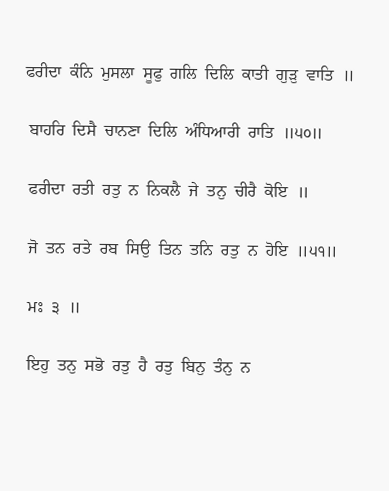ਫਰੀਦਾ  ਕੰਨਿ  ਮੁਸਲਾ  ਸੂਫੁ  ਗਲਿ  ਦਿਲਿ  ਕਾਤੀ  ਗੁੜੁ  ਵਾਤਿ  ॥

 ਬਾਹਰਿ  ਦਿਸੈ  ਚਾਨਣਾ  ਦਿਲਿ  ਅੰਧਿਆਰੀ  ਰਾਤਿ  ॥੫੦॥

 ਫਰੀਦਾ  ਰਤੀ  ਰਤੁ  ਨ  ਨਿਕਲੈ  ਜੇ  ਤਨੁ  ਚੀਰੈ  ਕੋਇ  ॥

 ਜੋ  ਤਨ  ਰਤੇ  ਰਬ  ਸਿਉ  ਤਿਨ  ਤਨਿ  ਰਤੁ  ਨ  ਹੋਇ  ॥੫੧॥

 ਮਃ  ੩  ॥

 ਇਹੁ  ਤਨੁ  ਸਭੋ  ਰਤੁ  ਹੈ  ਰਤੁ  ਬਿਨੁ  ਤੰਨੁ  ਨ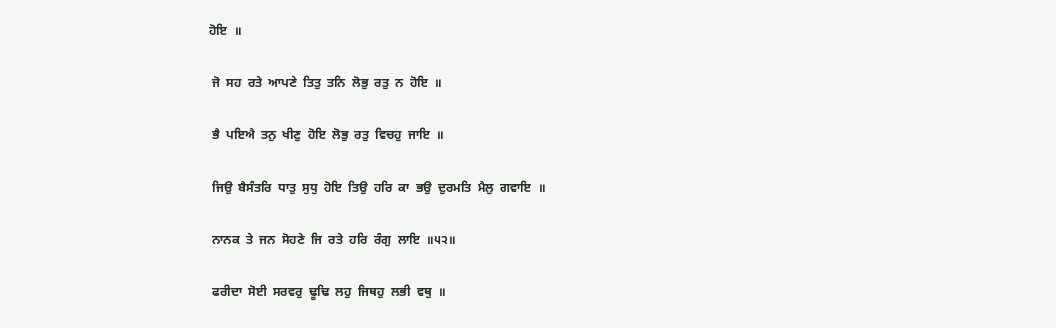ਹੋਇ  ॥

 ਜੋ  ਸਹ  ਰਤੇ  ਆਪਣੇ  ਤਿਤੁ  ਤਨਿ  ਲੋਭੁ  ਰਤੁ  ਨ  ਹੋਇ  ॥

 ਭੈ  ਪਇਐ  ਤਨੁ  ਖੀਣੁ  ਹੋਇ  ਲੋਭੁ  ਰਤੁ  ਵਿਚਹੁ  ਜਾਇ  ॥

 ਜਿਉ  ਬੈਸੰਤਰਿ  ਧਾਤੁ  ਸੁਧੁ  ਹੋਇ  ਤਿਉ  ਹਰਿ  ਕਾ  ਭਉ  ਦੁਰਮਤਿ  ਮੈਲੁ  ਗਵਾਇ  ॥

 ਨਾਨਕ  ਤੇ  ਜਨ  ਸੋਹਣੇ  ਜਿ  ਰਤੇ  ਹਰਿ  ਰੰਗੁ  ਲਾਇ  ॥੫੨॥

 ਫਰੀਦਾ  ਸੋਈ  ਸਰਵਰੁ  ਢੂਢਿ  ਲਹੁ  ਜਿਥਹੁ  ਲਭੀ  ਵਥੁ  ॥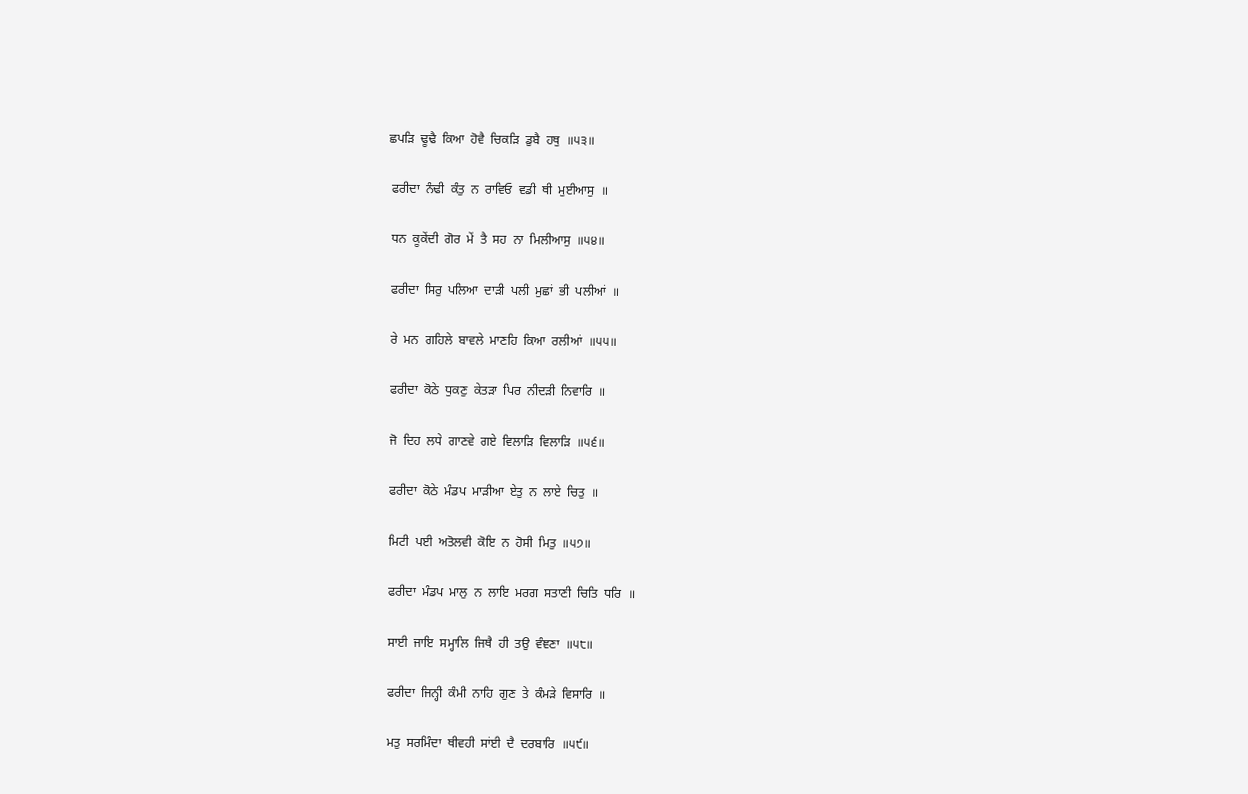ਛਪੜਿ  ਢੂਢੈ  ਕਿਆ  ਹੋਵੈ  ਚਿਕੜਿ  ਡੁਬੈ  ਹਥੁ  ॥੫੩॥

 ਫਰੀਦਾ  ਨੰਢੀ  ਕੰਤੁ  ਨ  ਰਾਵਿਓ  ਵਡੀ  ਥੀ  ਮੁਈਆਸੁ  ॥

 ਧਨ  ਕੂਕੇਂਦੀ  ਗੋਰ  ਮੇਂ  ਤੈ  ਸਹ  ਨਾ  ਮਿਲੀਆਸੁ  ॥੫੪॥

 ਫਰੀਦਾ  ਸਿਰੁ  ਪਲਿਆ  ਦਾੜੀ  ਪਲੀ  ਮੁਛਾਂ  ਭੀ  ਪਲੀਆਂ  ॥

 ਰੇ  ਮਨ  ਗਹਿਲੇ  ਬਾਵਲੇ  ਮਾਣਹਿ  ਕਿਆ  ਰਲੀਆਂ  ॥੫੫॥

 ਫਰੀਦਾ  ਕੋਠੇ  ਧੁਕਣੁ  ਕੇਤੜਾ  ਪਿਰ  ਨੀਦੜੀ  ਨਿਵਾਰਿ  ॥

 ਜੋ  ਦਿਹ  ਲਧੇ  ਗਾਣਵੇ  ਗਏ  ਵਿਲਾੜਿ  ਵਿਲਾੜਿ  ॥੫੬॥

 ਫਰੀਦਾ  ਕੋਠੇ  ਮੰਡਪ  ਮਾੜੀਆ  ਏਤੁ  ਨ  ਲਾਏ  ਚਿਤੁ  ॥

 ਮਿਟੀ  ਪਈ  ਅਤੋਲਵੀ  ਕੋਇ  ਨ  ਹੋਸੀ  ਮਿਤੁ  ॥੫੭॥

 ਫਰੀਦਾ  ਮੰਡਪ  ਮਾਲੁ  ਨ  ਲਾਇ  ਮਰਗ  ਸਤਾਣੀ  ਚਿਤਿ  ਧਰਿ  ॥

 ਸਾਈ  ਜਾਇ  ਸਮ੍ਹਾਲਿ  ਜਿਥੈ  ਹੀ  ਤਉ  ਵੰਞਣਾ  ॥੫੮॥

 ਫਰੀਦਾ  ਜਿਨ੍ਹੀ  ਕੰਮੀ  ਨਾਹਿ  ਗੁਣ  ਤੇ  ਕੰਮੜੇ  ਵਿਸਾਰਿ  ॥

 ਮਤੁ  ਸਰਮਿੰਦਾ  ਥੀਵਹੀ  ਸਾਂਈ  ਦੈ  ਦਰਬਾਰਿ  ॥੫੯॥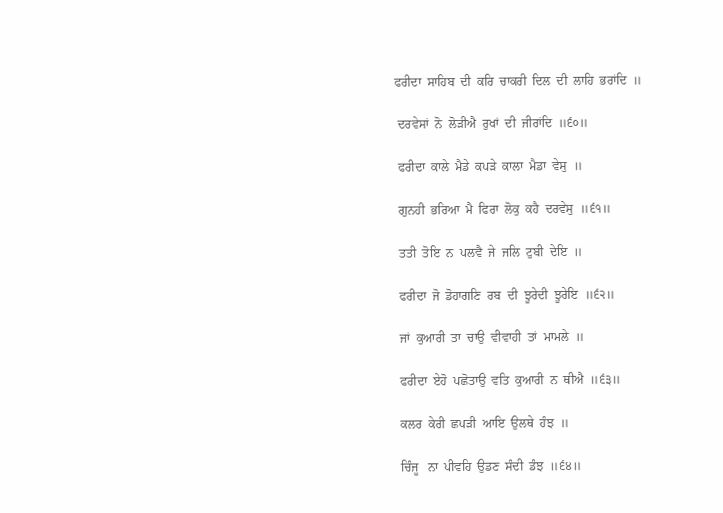ਫਰੀਦਾ  ਸਾਹਿਬ  ਦੀ  ਕਰਿ  ਚਾਕਰੀ  ਦਿਲ  ਦੀ  ਲਾਹਿ  ਭਰਾਂਦਿ  ॥

 ਦਰਵੇਸਾਂ  ਨੋ  ਲੋੜੀਐ  ਰੁਖਾਂ  ਦੀ  ਜੀਰਾਂਦਿ  ॥੬੦॥

 ਫਰੀਦਾ  ਕਾਲੇ  ਮੈਡੇ  ਕਪੜੇ  ਕਾਲਾ  ਮੈਡਾ  ਵੇਸੁ  ॥

 ਗੁਨਹੀ  ਭਰਿਆ  ਮੈ  ਫਿਰਾ  ਲੋਕੁ  ਕਹੈ  ਦਰਵੇਸੁ  ॥੬੧॥

 ਤਤੀ  ਤੋਇ  ਨ  ਪਲਵੈ  ਜੇ  ਜਲਿ  ਟੁਬੀ  ਦੇਇ  ॥

 ਫਰੀਦਾ  ਜੋ  ਡੋਹਾਗਣਿ  ਰਬ  ਦੀ  ਝੂਰੇਦੀ  ਝੂਰੇਇ  ॥੬੨॥

 ਜਾਂ  ਕੁਆਰੀ  ਤਾ  ਚਾਉ  ਵੀਵਾਹੀ  ਤਾਂ  ਮਾਮਲੇ  ॥

 ਫਰੀਦਾ  ਏਹੋ  ਪਛੋਤਾਉ  ਵਤਿ  ਕੁਆਰੀ  ਨ  ਥੀਐ  ॥੬੩॥

 ਕਲਰ  ਕੇਰੀ  ਛਪੜੀ  ਆਇ  ਉਲਥੇ  ਹੰਝ  ॥

 ਚਿੰਜੂ   ਨਾ  ਪੀਵਹਿ  ਉਡਣ  ਸੰਦੀ  ਡੰਝ  ॥੬੪॥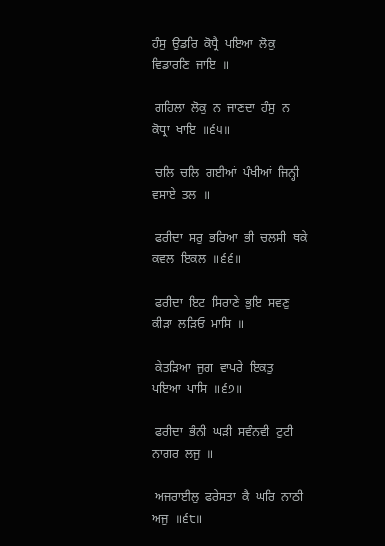ਹੰਸੁ  ਉਡਰਿ  ਕੋਧ੍ਰੈ  ਪਇਆ  ਲੋਕੁ  ਵਿਡਾਰਣਿ  ਜਾਇ  ॥

 ਗਹਿਲਾ  ਲੋਕੁ  ਨ  ਜਾਣਦਾ  ਹੰਸੁ  ਨ  ਕੋਧ੍ਰਾ  ਖਾਇ  ॥੬੫॥

 ਚਲਿ  ਚਲਿ  ਗਈਆਂ  ਪੰਖੀਆਂ  ਜਿਨ੍ਹੀ  ਵਸਾਏ  ਤਲ  ॥

 ਫਰੀਦਾ  ਸਰੁ  ਭਰਿਆ  ਭੀ  ਚਲਸੀ  ਥਕੇ  ਕਵਲ  ਇਕਲ  ॥੬੬॥

 ਫਰੀਦਾ  ਇਟ  ਸਿਰਾਣੇ  ਭੁਇ  ਸਵਣੁ  ਕੀੜਾ  ਲੜਿਓ  ਮਾਸਿ  ॥

 ਕੇਤੜਿਆ  ਜੁਗ  ਵਾਪਰੇ  ਇਕਤੁ  ਪਇਆ  ਪਾਸਿ  ॥੬੭॥

 ਫਰੀਦਾ  ਭੰਨੀ  ਘੜੀ  ਸਵੰਨਵੀ  ਟੁਟੀ  ਨਾਗਰ  ਲਜੁ  ॥

 ਅਜਰਾਈਲੁ  ਫਰੇਸਤਾ  ਕੈ  ਘਰਿ  ਨਾਠੀ  ਅਜੁ  ॥੬੮॥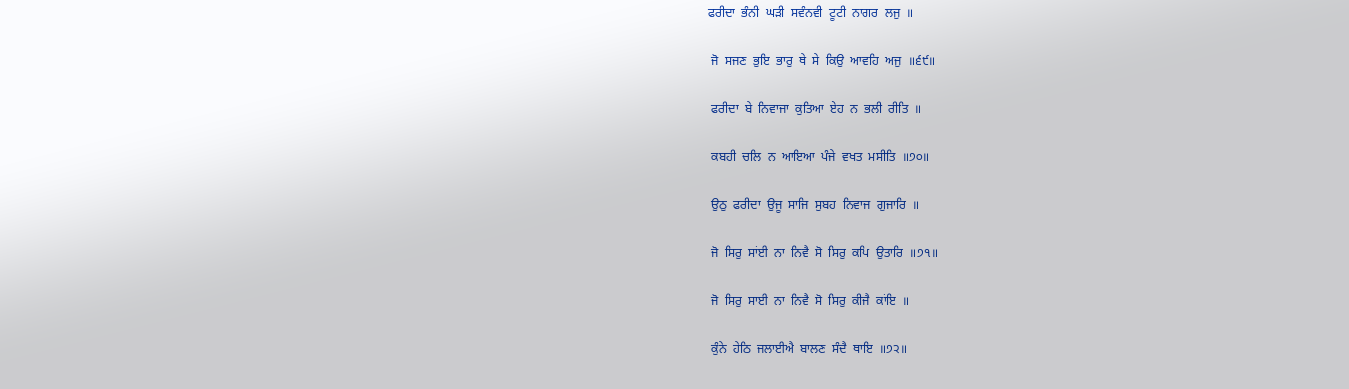ਫਰੀਦਾ  ਭੰਨੀ  ਘੜੀ  ਸਵੰਨਵੀ  ਟੂਟੀ  ਨਾਗਰ  ਲਜੁ  ॥

 ਜੋ  ਸਜਣ  ਭੁਇ  ਭਾਰੁ  ਥੇ  ਸੇ  ਕਿਉ  ਆਵਹਿ  ਅਜੁ  ॥੬੯॥

 ਫਰੀਦਾ  ਬੇ  ਨਿਵਾਜਾ  ਕੁਤਿਆ  ਏਹ  ਨ  ਭਲੀ  ਰੀਤਿ  ॥

 ਕਬਹੀ  ਚਲਿ  ਨ  ਆਇਆ  ਪੰਜੇ  ਵਖਤ  ਮਸੀਤਿ  ॥੭੦॥

 ਉਠੁ  ਫਰੀਦਾ  ਉਜੂ  ਸਾਜਿ  ਸੁਬਹ  ਨਿਵਾਜ  ਗੁਜਾਰਿ  ॥

 ਜੋ  ਸਿਰੁ  ਸਾਂਈ  ਨਾ  ਨਿਵੈ  ਸੋ  ਸਿਰੁ  ਕਪਿ  ਉਤਾਰਿ  ॥੭੧॥

 ਜੋ  ਸਿਰੁ  ਸਾਈ  ਨਾ  ਨਿਵੈ  ਸੋ  ਸਿਰੁ  ਕੀਜੈ  ਕਾਂਇ  ॥

 ਕੁੰਨੇ  ਹੇਠਿ  ਜਲਾਈਐ  ਬਾਲਣ  ਸੰਦੈ  ਥਾਇ  ॥੭੨॥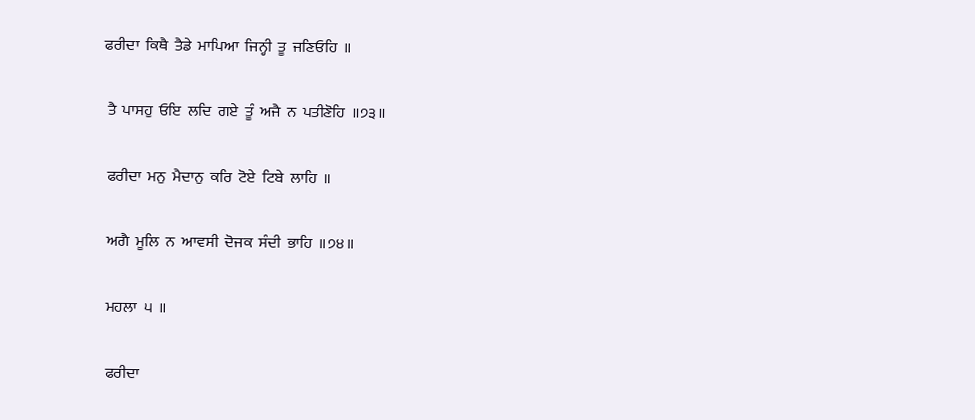ਫਰੀਦਾ  ਕਿਥੈ  ਤੈਡੇ  ਮਾਪਿਆ  ਜਿਨ੍ਹੀ  ਤੂ  ਜਣਿਓਹਿ  ॥

 ਤੈ  ਪਾਸਹੁ  ਓਇ  ਲਦਿ  ਗਏ  ਤੂੰ  ਅਜੈ  ਨ  ਪਤੀਣੋਹਿ  ॥੭੩॥

 ਫਰੀਦਾ  ਮਨੁ  ਮੈਦਾਨੁ  ਕਰਿ  ਟੋਏ  ਟਿਬੇ  ਲਾਹਿ  ॥

 ਅਗੈ  ਮੂਲਿ  ਨ  ਆਵਸੀ  ਦੋਜਕ  ਸੰਦੀ  ਭਾਹਿ  ॥੭੪॥

 ਮਹਲਾ  ੫  ॥

 ਫਰੀਦਾ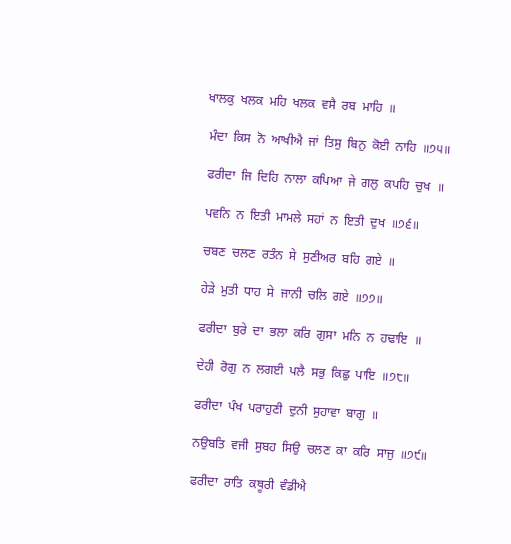ਖਾਲਕੁ  ਖਲਕ  ਮਹਿ  ਖਲਕ  ਵਸੈ  ਰਬ  ਮਾਹਿ  ॥

 ਮੰਦਾ  ਕਿਸ  ਨੋ  ਆਖੀਐ  ਜਾਂ  ਤਿਸੁ  ਬਿਨੁ  ਕੋਈ  ਨਾਹਿ  ॥੭੫॥

 ਫਰੀਦਾ  ਜਿ  ਦਿਹਿ  ਨਾਲਾ  ਕਪਿਆ  ਜੇ  ਗਲੁ  ਕਪਹਿ  ਚੁਖ  ॥

 ਪਵਨਿ  ਨ  ਇਤੀ  ਮਾਮਲੇ  ਸਹਾਂ  ਨ  ਇਤੀ  ਦੁਖ  ॥੭੬॥

 ਚਬਣ  ਚਲਣ  ਰਤੰਨ  ਸੇ  ਸੁਣੀਅਰ  ਬਹਿ  ਗਏ  ॥

 ਹੇੜੇ  ਮੁਤੀ  ਧਾਹ  ਸੇ  ਜਾਨੀ  ਚਲਿ  ਗਏ  ॥੭੭॥

 ਫਰੀਦਾ  ਬੁਰੇ  ਦਾ  ਭਲਾ  ਕਰਿ  ਗੁਸਾ  ਮਨਿ  ਨ  ਹਢਾਇ  ॥

 ਦੇਹੀ  ਰੋਗੁ  ਨ  ਲਗਈ  ਪਲੈ  ਸਭੁ  ਕਿਛੁ  ਪਾਇ  ॥੭੮॥

 ਫਰੀਦਾ  ਪੰਖ  ਪਰਾਹੁਣੀ  ਦੁਨੀ  ਸੁਹਾਵਾ  ਬਾਗੁ  ॥

 ਨਉਬਤਿ  ਵਜੀ  ਸੁਬਹ  ਸਿਉ  ਚਲਣ  ਕਾ  ਕਰਿ  ਸਾਜੁ  ॥੭੯॥

 ਫਰੀਦਾ  ਰਾਤਿ  ਕਥੂਰੀ  ਵੰਡੀਐ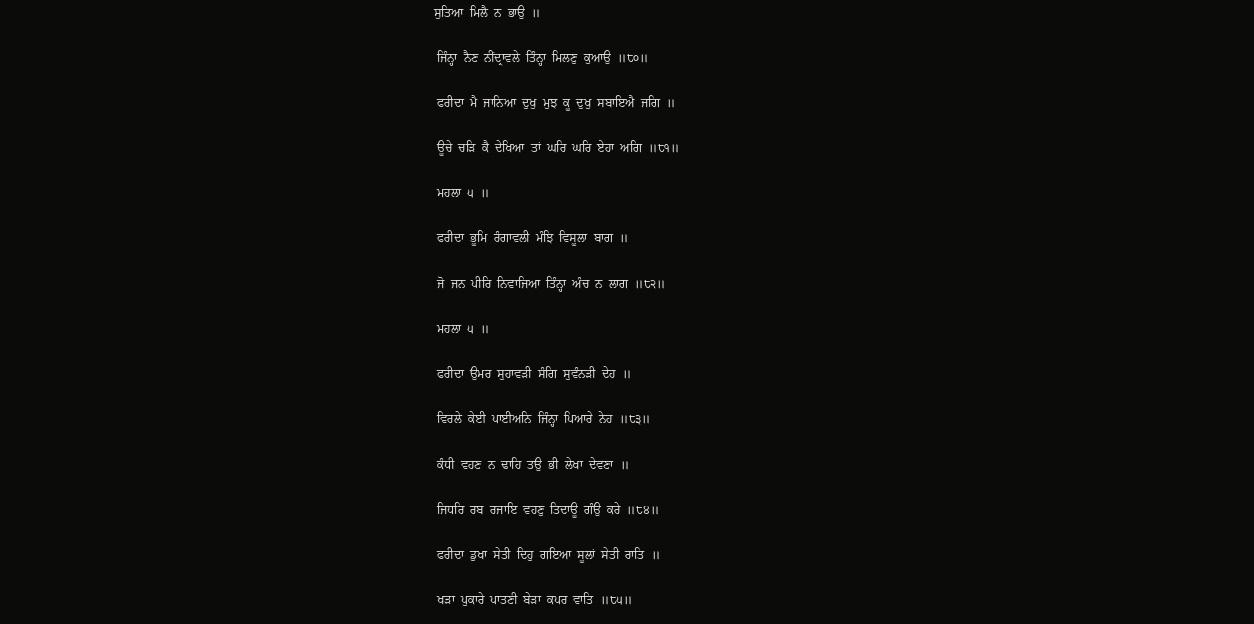ਸੁਤਿਆ  ਮਿਲੈ  ਨ  ਭਾਉ  ॥

 ਜਿੰਨ੍ਹਾ  ਨੈਣ  ਨੀਂਦ੍ਰਾਵਲੇ  ਤਿੰਨ੍ਹਾ  ਮਿਲਣੁ  ਕੁਆਉ  ॥੮੦॥

 ਫਰੀਦਾ  ਮੈ  ਜਾਨਿਆ  ਦੁਖੁ  ਮੁਝ  ਕੂ  ਦੁਖੁ  ਸਬਾਇਐ  ਜਗਿ  ॥

 ਊਚੇ  ਚੜਿ  ਕੈ  ਦੇਖਿਆ  ਤਾਂ  ਘਰਿ  ਘਰਿ  ਏਹਾ  ਅਗਿ  ॥੮੧॥

 ਮਹਲਾ  ੫  ॥

 ਫਰੀਦਾ  ਭੂਮਿ  ਰੰਗਾਵਲੀ  ਮੰਝਿ  ਵਿਸੂਲਾ  ਬਾਗ  ॥

 ਜੋ  ਜਨ  ਪੀਰਿ  ਨਿਵਾਜਿਆ  ਤਿੰਨ੍ਹਾ  ਅੰਚ  ਨ  ਲਾਗ  ॥੮੨॥

 ਮਹਲਾ  ੫  ॥

 ਫਰੀਦਾ  ਉਮਰ  ਸੁਹਾਵੜੀ  ਸੰਗਿ  ਸੁਵੰਨੜੀ  ਦੇਹ  ॥

 ਵਿਰਲੇ  ਕੇਈ  ਪਾਈਅਨਿ  ਜਿੰਨ੍ਹਾ  ਪਿਆਰੇ  ਨੇਹ  ॥੮੩॥

 ਕੰਧੀ  ਵਹਣ  ਨ  ਢਾਹਿ  ਤਉ  ਭੀ  ਲੇਖਾ  ਦੇਵਣਾ  ॥

 ਜਿਧਰਿ  ਰਬ  ਰਜਾਇ  ਵਹਣੁ  ਤਿਦਾਊ  ਗੰਉ  ਕਰੇ  ॥੮੪॥

 ਫਰੀਦਾ  ਡੁਖਾ  ਸੇਤੀ  ਦਿਹੁ  ਗਇਆ  ਸੂਲਾਂ  ਸੇਤੀ  ਰਾਤਿ  ॥

 ਖੜਾ  ਪੁਕਾਰੇ  ਪਾਤਣੀ  ਬੇੜਾ  ਕਪਰ  ਵਾਤਿ  ॥੮੫॥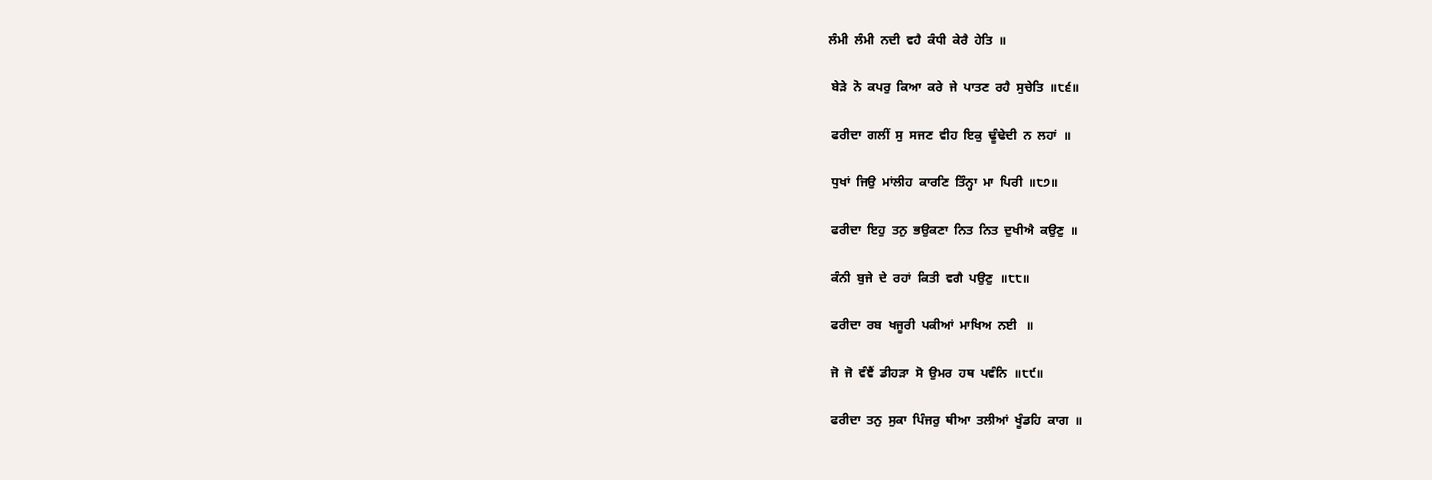ਲੰਮੀ  ਲੰਮੀ  ਨਦੀ  ਵਹੈ  ਕੰਧੀ  ਕੇਰੈ  ਹੇਤਿ  ॥

 ਬੇੜੇ  ਨੋ  ਕਪਰੁ  ਕਿਆ  ਕਰੇ  ਜੇ  ਪਾਤਣ  ਰਹੈ  ਸੁਚੇਤਿ  ॥੮੬॥

 ਫਰੀਦਾ  ਗਲੀਂ  ਸੁ  ਸਜਣ  ਵੀਹ  ਇਕੁ  ਢੂੰਢੇਦੀ  ਨ  ਲਹਾਂ  ॥

 ਧੁਖਾਂ  ਜਿਉ  ਮਾਂਲੀਹ  ਕਾਰਣਿ  ਤਿੰਨ੍ਹਾ  ਮਾ  ਪਿਰੀ  ॥੮੭॥

 ਫਰੀਦਾ  ਇਹੁ  ਤਨੁ  ਭਉਕਣਾ  ਨਿਤ  ਨਿਤ  ਦੁਖੀਐ  ਕਉਣੁ  ॥

 ਕੰਨੀ  ਬੁਜੇ  ਦੇ  ਰਹਾਂ  ਕਿਤੀ  ਵਗੈ  ਪਉਣੁ  ॥੮੮॥

 ਫਰੀਦਾ  ਰਬ  ਖਜੂਰੀ  ਪਕੀਆਂ  ਮਾਖਿਅ  ਨਈ   ॥

 ਜੋ  ਜੋ  ਵੰਞੈਂ  ਡੀਹੜਾ  ਸੋ  ਉਮਰ  ਹਥ  ਪਵੰਨਿ  ॥੮੯॥

 ਫਰੀਦਾ  ਤਨੁ  ਸੁਕਾ  ਪਿੰਜਰੁ  ਥੀਆ  ਤਲੀਆਂ  ਖੂੰਡਹਿ  ਕਾਗ  ॥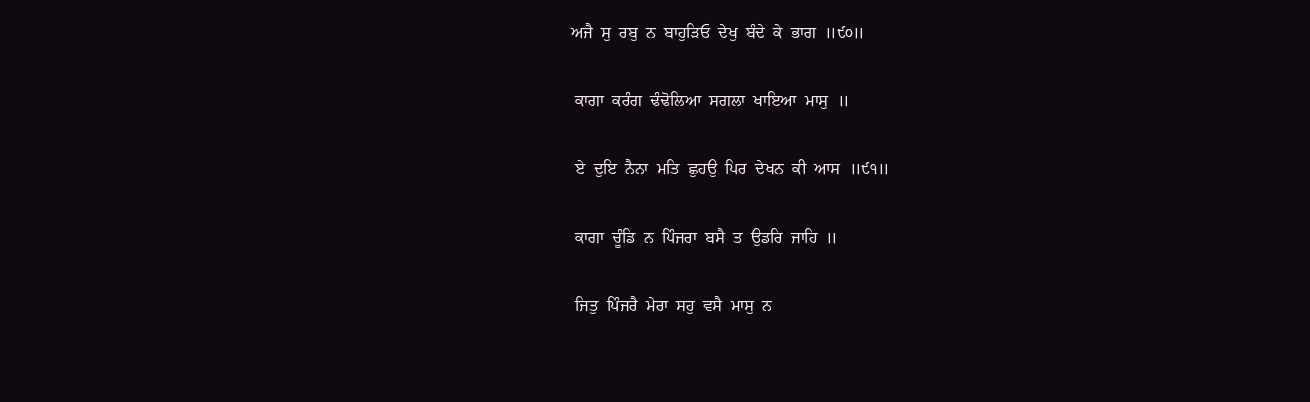ਅਜੈ  ਸੁ  ਰਬੁ  ਨ  ਬਾਹੁੜਿਓ  ਦੇਖੁ  ਬੰਦੇ  ਕੇ  ਭਾਗ  ॥੯੦॥

 ਕਾਗਾ  ਕਰੰਗ  ਢੰਢੋਲਿਆ  ਸਗਲਾ  ਖਾਇਆ  ਮਾਸੁ  ॥

 ਏ  ਦੁਇ  ਨੈਨਾ  ਮਤਿ  ਛੁਹਉ  ਪਿਰ  ਦੇਖਨ  ਕੀ  ਆਸ  ॥੯੧॥

 ਕਾਗਾ  ਚੂੰਡਿ  ਨ  ਪਿੰਜਰਾ  ਬਸੈ  ਤ  ਉਡਰਿ  ਜਾਹਿ  ॥

 ਜਿਤੁ  ਪਿੰਜਰੈ  ਮੇਰਾ  ਸਹੁ  ਵਸੈ  ਮਾਸੁ  ਨ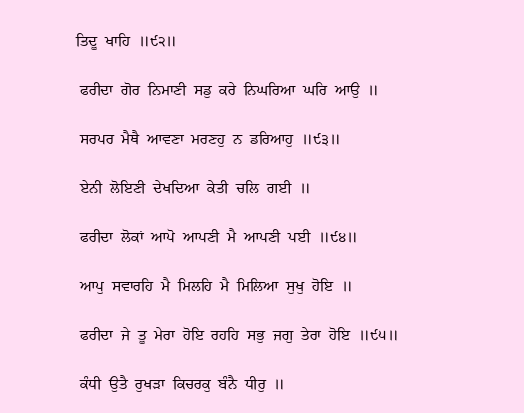ਤਿਦੂ  ਖਾਹਿ  ॥੯੨॥

 ਫਰੀਦਾ  ਗੋਰ  ਨਿਮਾਣੀ  ਸਡੁ  ਕਰੇ  ਨਿਘਰਿਆ  ਘਰਿ  ਆਉ  ॥

 ਸਰਪਰ  ਮੈਥੈ  ਆਵਣਾ  ਮਰਣਹੁ  ਨ  ਡਰਿਆਹੁ  ॥੯੩॥

 ਏਨੀ  ਲੋਇਣੀ  ਦੇਖਦਿਆ  ਕੇਤੀ  ਚਲਿ  ਗਈ  ॥

 ਫਰੀਦਾ  ਲੋਕਾਂ  ਆਪੋ  ਆਪਣੀ  ਮੈ  ਆਪਣੀ  ਪਈ  ॥੯੪॥

 ਆਪੁ  ਸਵਾਰਹਿ  ਮੈ  ਮਿਲਹਿ  ਮੈ  ਮਿਲਿਆ  ਸੁਖੁ  ਹੋਇ  ॥

 ਫਰੀਦਾ  ਜੇ  ਤੂ  ਮੇਰਾ  ਹੋਇ  ਰਹਹਿ  ਸਭੁ  ਜਗੁ  ਤੇਰਾ  ਹੋਇ  ॥੯੫॥

 ਕੰਧੀ  ਉਤੈ  ਰੁਖੜਾ  ਕਿਚਰਕੁ  ਬੰਨੈ  ਧੀਰੁ  ॥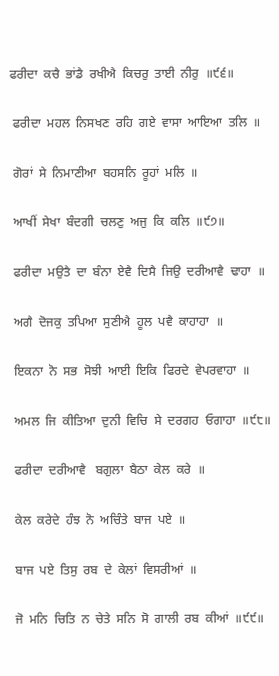ਫਰੀਦਾ  ਕਚੈ  ਭਾਂਡੈ  ਰਖੀਐ  ਕਿਚਰੁ  ਤਾਈ  ਨੀਰੁ  ॥੯੬॥

 ਫਰੀਦਾ  ਮਹਲ  ਨਿਸਖਣ  ਰਹਿ  ਗਏ  ਵਾਸਾ  ਆਇਆ  ਤਲਿ  ॥

 ਗੋਰਾਂ  ਸੇ  ਨਿਮਾਣੀਆ  ਬਹਸਨਿ  ਰੂਹਾਂ  ਮਲਿ  ॥

 ਆਖੀਂ  ਸੇਖਾ  ਬੰਦਗੀ  ਚਲਣੁ  ਅਜੁ  ਕਿ  ਕਲਿ  ॥੯੭॥

 ਫਰੀਦਾ  ਮਉਤੈ  ਦਾ  ਬੰਨਾ  ਏਵੈ  ਦਿਸੈ  ਜਿਉ  ਦਰੀਆਵੈ  ਢਾਹਾ  ॥

 ਅਗੈ  ਦੋਜਕੁ  ਤਪਿਆ  ਸੁਣੀਐ  ਹੂਲ  ਪਵੈ  ਕਾਹਾਹਾ  ॥

 ਇਕਨਾ  ਨੋ  ਸਭ  ਸੋਝੀ  ਆਈ  ਇਕਿ  ਫਿਰਦੇ  ਵੇਪਰਵਾਹਾ  ॥

 ਅਮਲ  ਜਿ  ਕੀਤਿਆ  ਦੁਨੀ  ਵਿਚਿ  ਸੇ  ਦਰਗਹ  ਓਗਾਹਾ  ॥੯੮॥

 ਫਰੀਦਾ  ਦਰੀਆਵੈ   ਬਗੁਲਾ  ਬੈਠਾ  ਕੇਲ  ਕਰੇ  ॥

 ਕੇਲ  ਕਰੇਦੇ  ਹੰਝ  ਨੋ  ਅਚਿੰਤੇ  ਬਾਜ  ਪਏ  ॥

 ਬਾਜ  ਪਏ  ਤਿਸੁ  ਰਬ  ਦੇ  ਕੇਲਾਂ  ਵਿਸਰੀਆਂ  ॥

 ਜੋ  ਮਨਿ  ਚਿਤਿ  ਨ  ਚੇਤੇ  ਸਨਿ  ਸੋ  ਗਾਲੀ  ਰਬ  ਕੀਆਂ  ॥੯੯॥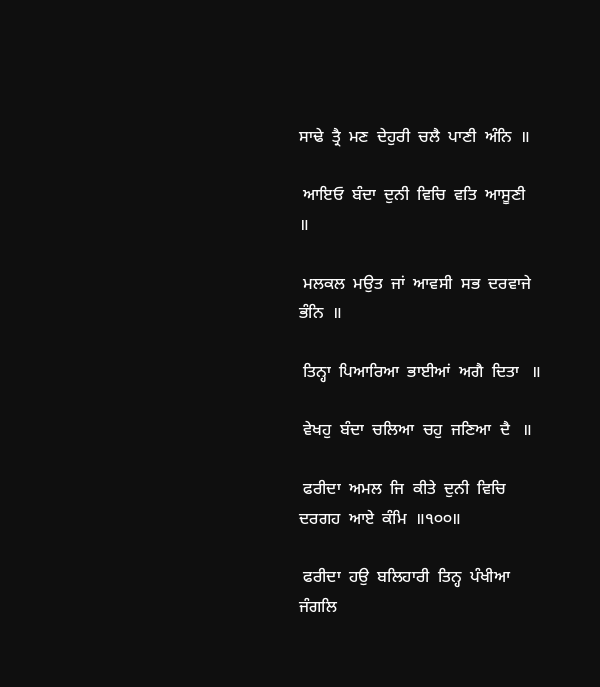ਸਾਢੇ  ਤ੍ਰੈ  ਮਣ  ਦੇਹੁਰੀ  ਚਲੈ  ਪਾਣੀ  ਅੰਨਿ  ॥

 ਆਇਓ  ਬੰਦਾ  ਦੁਨੀ  ਵਿਚਿ  ਵਤਿ  ਆਸੂਣੀ   ॥

 ਮਲਕਲ  ਮਉਤ  ਜਾਂ  ਆਵਸੀ  ਸਭ  ਦਰਵਾਜੇ  ਭੰਨਿ  ॥

 ਤਿਨ੍ਹਾ  ਪਿਆਰਿਆ  ਭਾਈਆਂ  ਅਗੈ  ਦਿਤਾ   ॥

 ਵੇਖਹੁ  ਬੰਦਾ  ਚਲਿਆ  ਚਹੁ  ਜਣਿਆ  ਦੈ   ॥

 ਫਰੀਦਾ  ਅਮਲ  ਜਿ  ਕੀਤੇ  ਦੁਨੀ  ਵਿਚਿ  ਦਰਗਹ  ਆਏ  ਕੰਮਿ  ॥੧੦੦॥

 ਫਰੀਦਾ  ਹਉ  ਬਲਿਹਾਰੀ  ਤਿਨ੍ਹ  ਪੰਖੀਆ  ਜੰਗਲਿ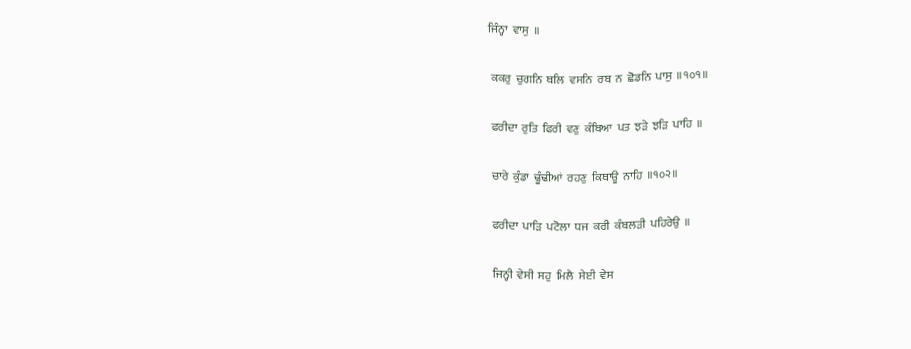ਜਿੰਨ੍ਹਾ  ਵਾਸੁ  ॥

 ਕਕਰੁ  ਚੁਗਨਿ  ਥਲਿ  ਵਸਨਿ  ਰਬ  ਨ  ਛੋਡਨਿ  ਪਾਸੁ  ॥੧੦੧॥

 ਫਰੀਦਾ  ਰੁਤਿ  ਫਿਰੀ  ਵਣੁ  ਕੰਬਿਆ  ਪਤ  ਝੜੇ  ਝੜਿ  ਪਾਹਿ  ॥

 ਚਾਰੇ  ਕੁੰਡਾ  ਢੂੰਢੀਆਂ  ਰਹਣੁ  ਕਿਥਾਊ  ਨਾਹਿ  ॥੧੦੨॥

 ਫਰੀਦਾ  ਪਾੜਿ  ਪਟੋਲਾ  ਧਜ  ਕਰੀ  ਕੰਬਲੜੀ  ਪਹਿਰੇਉ  ॥

 ਜਿਨ੍ਹੀ  ਵੇਸੀ  ਸਹੁ  ਮਿਲੈ  ਸੇਈ  ਵੇਸ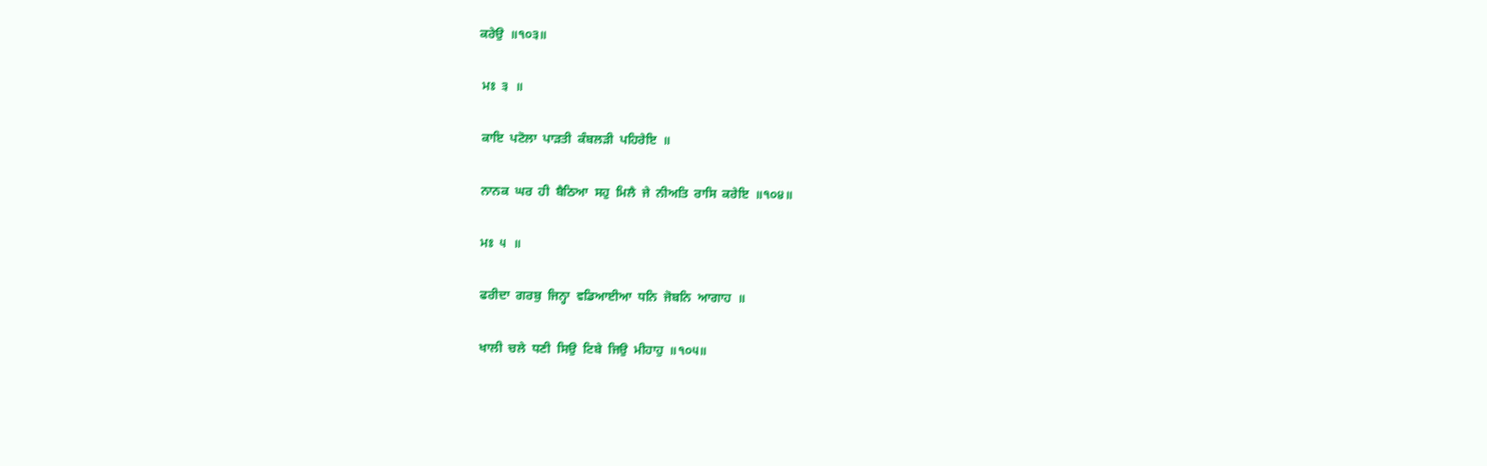ਕਰੇਉ  ॥੧੦੩॥

 ਮਃ  ੩  ॥

 ਕਾਇ  ਪਟੋਲਾ  ਪਾੜਤੀ  ਕੰਬਲੜੀ  ਪਹਿਰੇਇ  ॥

 ਨਾਨਕ  ਘਰ  ਹੀ  ਬੈਠਿਆ  ਸਹੁ  ਮਿਲੈ  ਜੇ  ਨੀਅਤਿ  ਰਾਸਿ  ਕਰੇਇ  ॥੧੦੪॥

 ਮਃ  ੫  ॥

 ਫਰੀਦਾ  ਗਰਬੁ  ਜਿਨ੍ਹਾ  ਵਡਿਆਈਆ  ਧਨਿ  ਜੋਬਨਿ  ਆਗਾਹ  ॥

 ਖਾਲੀ  ਚਲੇ  ਧਣੀ  ਸਿਉ  ਟਿਬੇ  ਜਿਉ  ਮੀਹਾਹੁ  ॥੧੦੫॥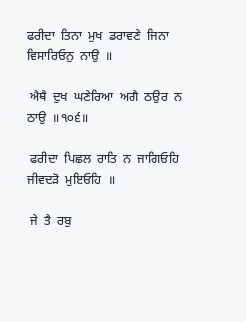ਫਰੀਦਾ  ਤਿਨਾ  ਮੁਖ  ਡਰਾਵਣੇ  ਜਿਨਾ  ਵਿਸਾਰਿਓਨੁ  ਨਾਉ  ॥

 ਐਥੈ  ਦੁਖ  ਘਣੇਰਿਆ  ਅਗੈ  ਠਉਰ  ਨ  ਠਾਉ  ॥੧੦੬॥

 ਫਰੀਦਾ  ਪਿਛਲ  ਰਾਤਿ  ਨ  ਜਾਗਿਓਹਿ  ਜੀਵਦੜੋ  ਮੁਇਓਹਿ  ॥

 ਜੇ  ਤੈ  ਰਬੁ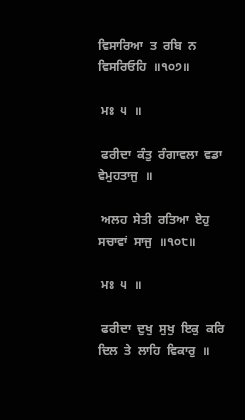ਵਿਸਾਰਿਆ  ਤ  ਰਬਿ  ਨ  ਵਿਸਰਿਓਹਿ  ॥੧੦੭॥

 ਮਃ  ੫  ॥

 ਫਰੀਦਾ  ਕੰਤੁ  ਰੰਗਾਵਲਾ  ਵਡਾ  ਵੇਮੁਹਤਾਜੁ  ॥

 ਅਲਹ  ਸੇਤੀ  ਰਤਿਆ  ਏਹੁ  ਸਚਾਵਾਂ  ਸਾਜੁ  ॥੧੦੮॥

 ਮਃ  ੫  ॥

 ਫਰੀਦਾ  ਦੁਖੁ  ਸੁਖੁ  ਇਕੁ  ਕਰਿ  ਦਿਲ  ਤੇ  ਲਾਹਿ  ਵਿਕਾਰੁ  ॥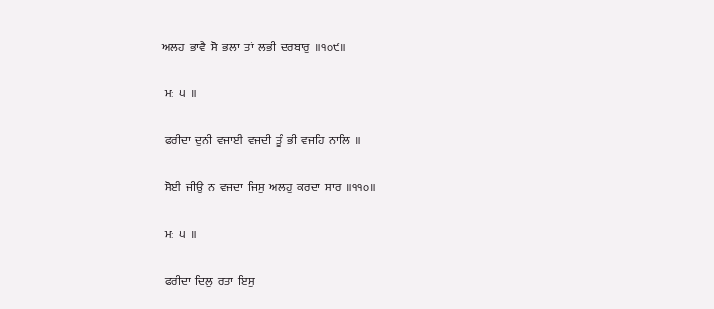ਅਲਹ  ਭਾਵੈ  ਸੋ  ਭਲਾ  ਤਾਂ  ਲਭੀ  ਦਰਬਾਰੁ  ॥੧੦੯॥

 ਮਃ  ੫  ॥

 ਫਰੀਦਾ  ਦੁਨੀ  ਵਜਾਈ  ਵਜਦੀ  ਤੂੰ  ਭੀ  ਵਜਹਿ  ਨਾਲਿ  ॥

 ਸੋਈ  ਜੀਉ  ਨ  ਵਜਦਾ  ਜਿਸੁ  ਅਲਹੁ  ਕਰਦਾ  ਸਾਰ  ॥੧੧੦॥

 ਮਃ  ੫  ॥

 ਫਰੀਦਾ  ਦਿਲੁ  ਰਤਾ  ਇਸੁ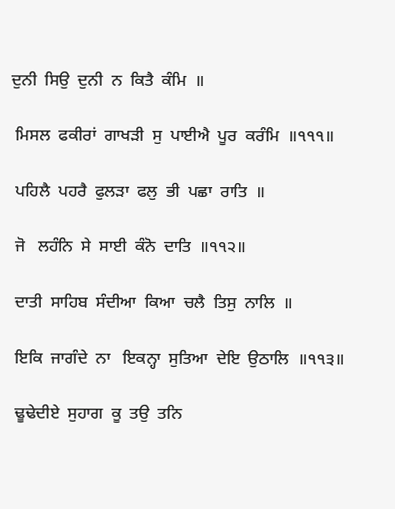ਦੁਨੀ  ਸਿਉ  ਦੁਨੀ  ਨ  ਕਿਤੈ  ਕੰਮਿ  ॥

 ਮਿਸਲ  ਫਕੀਰਾਂ  ਗਾਖੜੀ  ਸੁ  ਪਾਈਐ  ਪੂਰ  ਕਰੰਮਿ  ॥੧੧੧॥

 ਪਹਿਲੈ  ਪਹਰੈ  ਫੁਲੜਾ  ਫਲੁ  ਭੀ  ਪਛਾ  ਰਾਤਿ  ॥

 ਜੋ   ਲਹੰਨਿ  ਸੇ  ਸਾਈ  ਕੰਨੋ  ਦਾਤਿ  ॥੧੧੨॥

 ਦਾਤੀ  ਸਾਹਿਬ  ਸੰਦੀਆ  ਕਿਆ  ਚਲੈ  ਤਿਸੁ  ਨਾਲਿ  ॥

 ਇਕਿ  ਜਾਗੰਦੇ  ਨਾ   ਇਕਨ੍ਹਾ  ਸੁਤਿਆ  ਦੇਇ  ਉਠਾਲਿ  ॥੧੧੩॥

 ਢੂਢੇਦੀਏ  ਸੁਹਾਗ  ਕੂ  ਤਉ  ਤਨਿ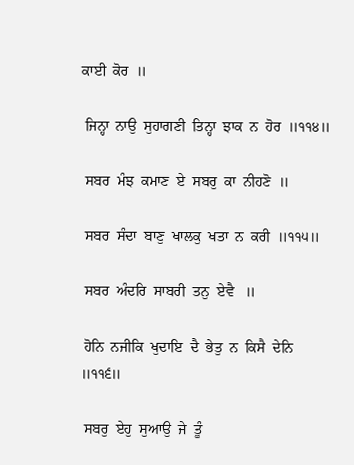ਕਾਈ  ਕੋਰ  ॥

 ਜਿਨ੍ਹਾ  ਨਾਉ  ਸੁਹਾਗਣੀ  ਤਿਨ੍ਹਾ  ਝਾਕ  ਨ  ਹੋਰ  ॥੧੧੪॥

 ਸਬਰ  ਮੰਝ  ਕਮਾਣ  ਏ  ਸਬਰੁ  ਕਾ  ਨੀਹਣੋ  ॥

 ਸਬਰ  ਸੰਦਾ  ਬਾਣੁ  ਖਾਲਕੁ  ਖਤਾ  ਨ  ਕਰੀ  ॥੧੧੫॥

 ਸਬਰ  ਅੰਦਰਿ  ਸਾਬਰੀ  ਤਨੁ  ਏਵੈ   ॥

 ਹੋਨਿ  ਨਜੀਕਿ  ਖੁਦਾਇ  ਦੈ  ਭੇਤੁ  ਨ  ਕਿਸੈ  ਦੇਨਿ  ॥੧੧੬॥

 ਸਬਰੁ  ਏਹੁ  ਸੁਆਉ  ਜੇ  ਤੂੰ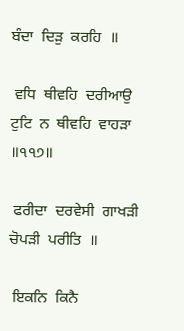ਬੰਦਾ  ਦਿੜੁ  ਕਰਹਿ  ॥

 ਵਧਿ  ਥੀਵਹਿ  ਦਰੀਆਉ  ਟੁਟਿ  ਨ  ਥੀਵਹਿ  ਵਾਹੜਾ  ॥੧੧੭॥

 ਫਰੀਦਾ  ਦਰਵੇਸੀ  ਗਾਖੜੀ  ਚੋਪੜੀ  ਪਰੀਤਿ  ॥

 ਇਕਨਿ  ਕਿਨੈ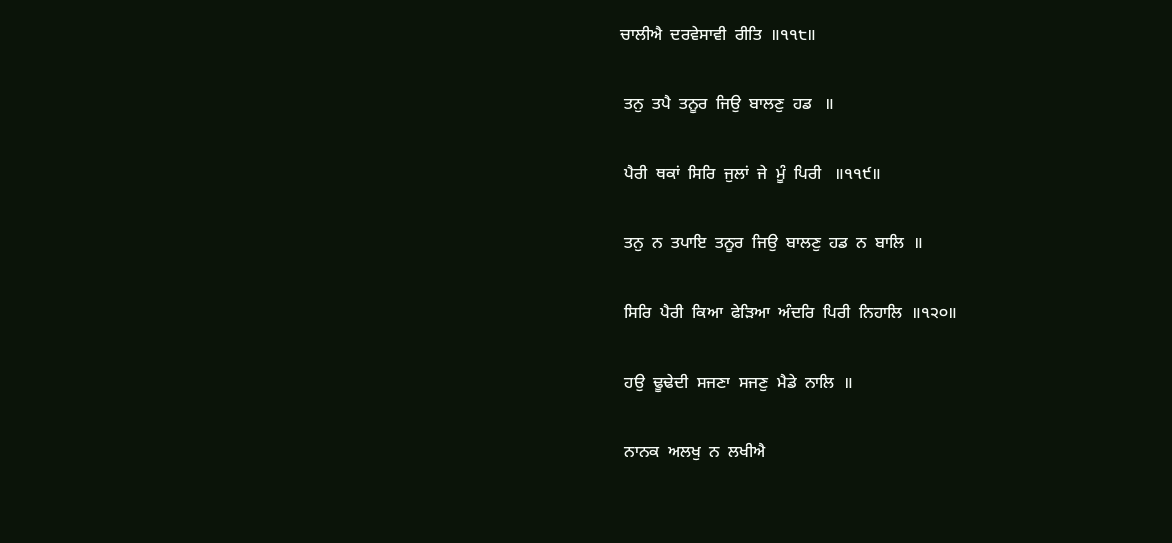ਚਾਲੀਐ  ਦਰਵੇਸਾਵੀ  ਰੀਤਿ  ॥੧੧੮॥

 ਤਨੁ  ਤਪੈ  ਤਨੂਰ  ਜਿਉ  ਬਾਲਣੁ  ਹਡ   ॥

 ਪੈਰੀ  ਥਕਾਂ  ਸਿਰਿ  ਜੁਲਾਂ  ਜੇ  ਮੂੰ  ਪਿਰੀ   ॥੧੧੯॥

 ਤਨੁ  ਨ  ਤਪਾਇ  ਤਨੂਰ  ਜਿਉ  ਬਾਲਣੁ  ਹਡ  ਨ  ਬਾਲਿ  ॥

 ਸਿਰਿ  ਪੈਰੀ  ਕਿਆ  ਫੇੜਿਆ  ਅੰਦਰਿ  ਪਿਰੀ  ਨਿਹਾਲਿ  ॥੧੨੦॥

 ਹਉ  ਢੂਢੇਦੀ  ਸਜਣਾ  ਸਜਣੁ  ਮੈਡੇ  ਨਾਲਿ  ॥

 ਨਾਨਕ  ਅਲਖੁ  ਨ  ਲਖੀਐ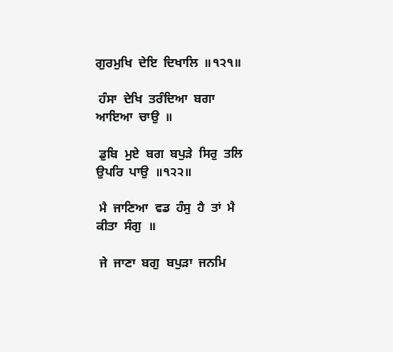ਗੁਰਮੁਖਿ  ਦੇਇ  ਦਿਖਾਲਿ  ॥੧੨੧॥

 ਹੰਸਾ  ਦੇਖਿ  ਤਰੰਦਿਆ  ਬਗਾ  ਆਇਆ  ਚਾਉ  ॥

 ਡੁਬਿ  ਮੁਏ  ਬਗ  ਬਪੁੜੇ  ਸਿਰੁ  ਤਲਿ  ਉਪਰਿ  ਪਾਉ  ॥੧੨੨॥

 ਮੈ  ਜਾਣਿਆ  ਵਡ  ਹੰਸੁ  ਹੈ  ਤਾਂ  ਮੈ  ਕੀਤਾ  ਸੰਗੁ  ॥

 ਜੇ  ਜਾਣਾ  ਬਗੁ  ਬਪੁੜਾ  ਜਨਮਿ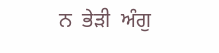ਨ  ਭੇੜੀ  ਅੰਗੁ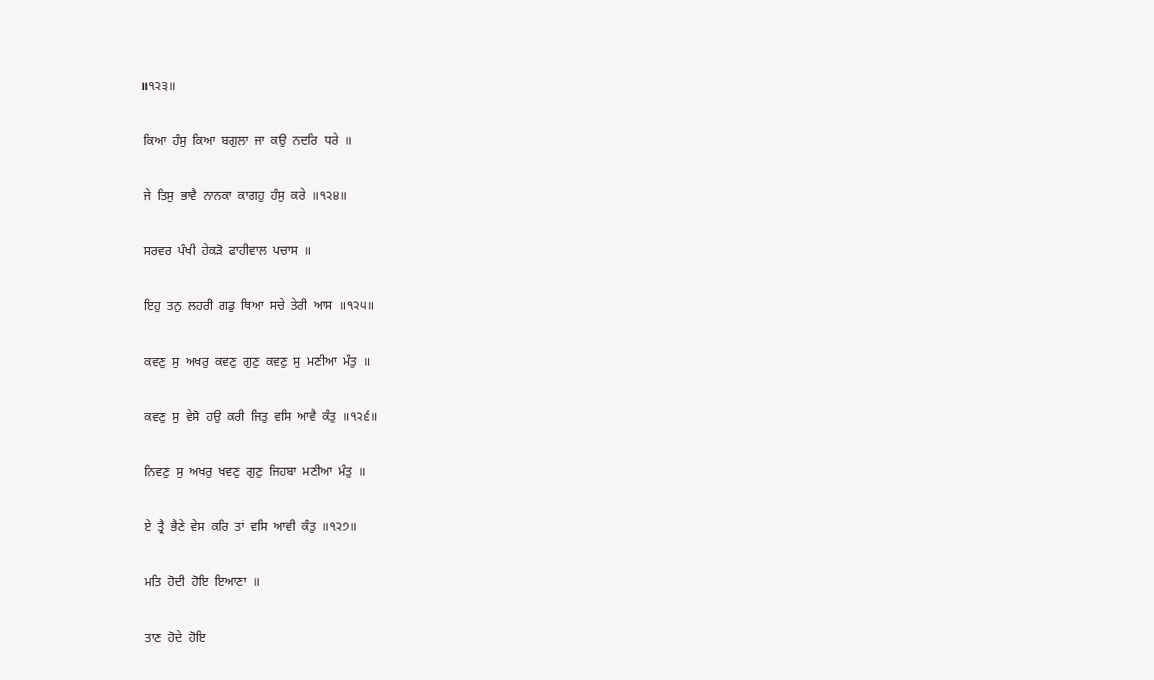॥੧੨੩॥

 ਕਿਆ  ਹੰਸੁ  ਕਿਆ  ਬਗੁਲਾ  ਜਾ  ਕਉ  ਨਦਰਿ  ਧਰੇ  ॥

 ਜੇ  ਤਿਸੁ  ਭਾਵੈ  ਨਾਨਕਾ  ਕਾਗਹੁ  ਹੰਸੁ  ਕਰੇ  ॥੧੨੪॥

 ਸਰਵਰ  ਪੰਖੀ  ਹੇਕੜੋ  ਫਾਹੀਵਾਲ  ਪਚਾਸ  ॥

 ਇਹੁ  ਤਨੁ  ਲਹਰੀ  ਗਡੁ  ਥਿਆ  ਸਚੇ  ਤੇਰੀ  ਆਸ  ॥੧੨੫॥

 ਕਵਣੁ  ਸੁ  ਅਖਰੁ  ਕਵਣੁ  ਗੁਣੁ  ਕਵਣੁ  ਸੁ  ਮਣੀਆ  ਮੰਤੁ  ॥

 ਕਵਣੁ  ਸੁ  ਵੇਸੋ  ਹਉ  ਕਰੀ  ਜਿਤੁ  ਵਸਿ  ਆਵੈ  ਕੰਤੁ  ॥੧੨੬॥

 ਨਿਵਣੁ  ਸੁ  ਅਖਰੁ  ਖਵਣੁ  ਗੁਣੁ  ਜਿਹਬਾ  ਮਣੀਆ  ਮੰਤੁ  ॥

 ਏ  ਤ੍ਰੈ  ਭੈਣੇ  ਵੇਸ  ਕਰਿ  ਤਾਂ  ਵਸਿ  ਆਵੀ  ਕੰਤੁ  ॥੧੨੭॥

 ਮਤਿ  ਹੋਦੀ  ਹੋਇ  ਇਆਣਾ  ॥

 ਤਾਣ  ਹੋਦੇ  ਹੋਇ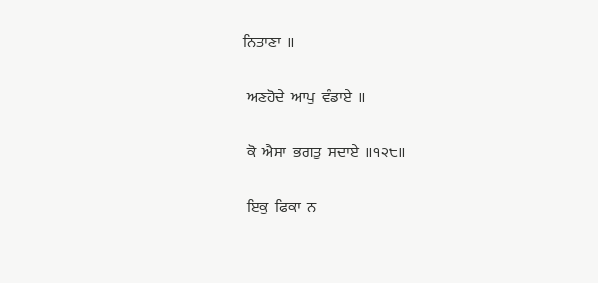ਨਿਤਾਣਾ  ॥

 ਅਣਹੋਦੇ  ਆਪੁ  ਵੰਡਾਏ  ॥

 ਕੋ  ਐਸਾ  ਭਗਤੁ  ਸਦਾਏ  ॥੧੨੮॥

 ਇਕੁ  ਫਿਕਾ  ਨ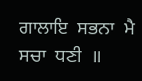ਗਾਲਾਇ  ਸਭਨਾ  ਮੈ  ਸਚਾ  ਧਣੀ  ॥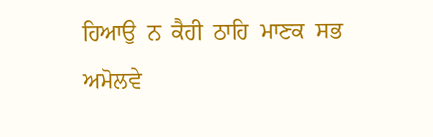ਹਿਆਉ  ਨ  ਕੈਹੀ  ਠਾਹਿ  ਮਾਣਕ  ਸਭ  ਅਮੋਲਵੇ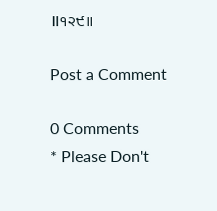॥੧੨੯॥

Post a Comment

0 Comments
* Please Don't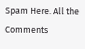Spam Here. All the Comments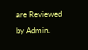are Reviewed by Admin.